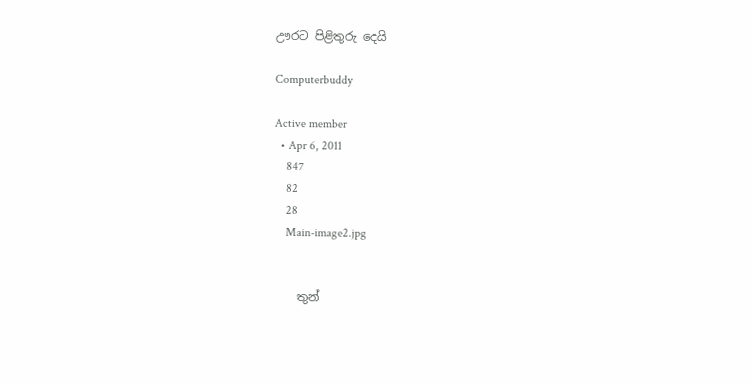ඌරට පිළිතුරු දෙයි

Computerbuddy

Active member
  • Apr 6, 2011
    847
    82
    28
    Main-image2.jpg


    තුන්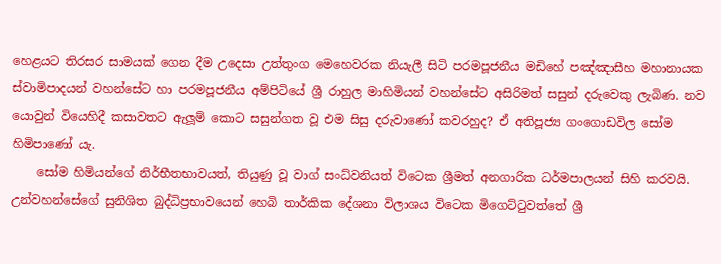හෙළයට තිරසර සාමයක් ගෙන දීම උදෙසා උත්තුංග මෙහෙවරක නියැලී සිටි පරමපූජනීය මඩිහේ පඤ්ඤාසීහ මහානායක ස්වාමිපාදයන් වහන්සේට හා පරමපූජනීය අම්පිටියේ ශ්‍රී රාහුල මාහිමියන් වහන්සේට අසිරිමත් සසුන් දරුවෙකු ලැබිණ. නව යොවුන් වියෙහිදී කසාවතට ඇලූම් කොට සසුන්ගත වූ එම සිසු දරුවාණෝ කවරහුද? ඒ අතිපූජ්‍ය ගංගොඩවිල සෝම හිමිපාණෝ යැ.
    සෝම හිමියන්ගේ නිර්භීතභාවයත්, තියුණු වූ වාග් සංධ්වනියත් විටෙක ශ්‍රීමත් අනගාරික ධර්මපාලයන් සිහි කරවයි. උන්වහන්සේගේ සුනිශිත බුද්ධිප්‍රභාවයෙන් හෙබි තාර්කික දේශනා විලාශය විටෙක මිගෙට්ටුවත්තේ ශ්‍රී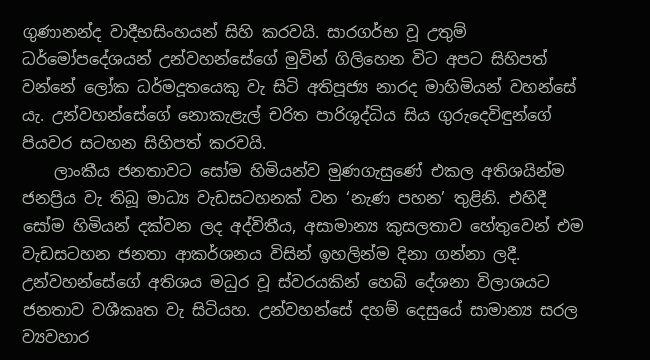ගුණානන්ද වාදීභසිංහයන් සිහි කරවයි. සාරගර්භ වූ උතුම් ධර්මෝපදේශයන් උන්වහන්සේගේ මුවින් ගිලිහෙන විට අපට සිහිපත් වන්නේ ලෝක ධර්මදූතයෙකු වැ සිටි අතිපූජ්‍ය නාරද මාහිමියන් වහන්සේ යැ. උන්වහන්සේගේ නොකැළැල් චරිත පාරිශුද්ධිය සිය ගුරුදෙවිඳුන්ගේ පියවර සටහන සිහිපත් කරවයි.
    ලාංකීය ජනතාවට සෝම හිමියන්ව මුණගැසුණේ එකල අතිශයින්ම ජනප්‍රිය වැ තිබූ මාධ්‍ය වැඩසටහනක් වන ‘නැණ පහන’ තුළිනි. එහිදී සෝම හිමියන් දක්වන ලද අද්විතීය, අසාමාන්‍ය කුසලතාව හේතුවෙන් එම වැඩසටහන ජනතා ආකර්ශනය විසින් ඉහලින්ම දිනා ගන්නා ලදී. උන්වහන්සේගේ අතිශය මධුර වූ ස්වරයකින් හෙබි දේශනා විලාශයට ජනතාව වශීකෘත වැ සිටියහ. උන්වහන්සේ දහම් දෙසුයේ සාමාන්‍ය සරල ව්‍යවහාර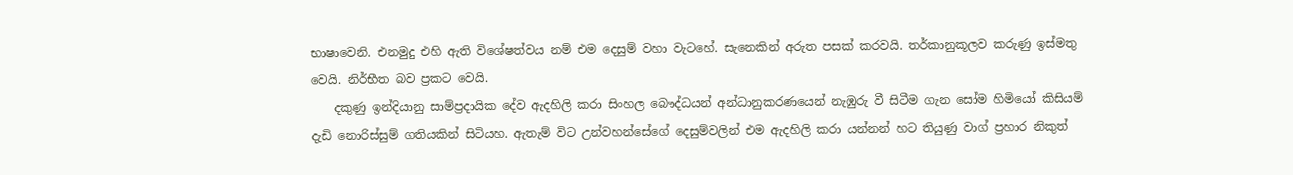භාෂාවෙනි. එනමුදු එහි ඇති විශේෂත්වය නම් එම දෙසුම් වහා වැටහේ. සැනෙකින් අරුත පසක් කරවයි. තර්කානුකූලව කරුණු ඉස්මතු වෙයි. නිර්භීත බව ප්‍රකට වෙයි.
    දකුණු ඉන්දියානු සාම්ප්‍රදායික දේව ඇදහිලි කරා සිංහල බෞද්ධයන් අන්ධානුකරණයෙන් නැඹුරු වී සිටීම ගැන සෝම හිමියෝ කිසියම් දැඩි නොරිස්සුම් ගතියකින් සිටියහ. ඇතැම් විට උන්වහන්සේගේ දෙසුම්වලින් එම ඇදහිලි කරා යන්නන් හට තියුණු වාග් ප්‍රහාර නිකුත්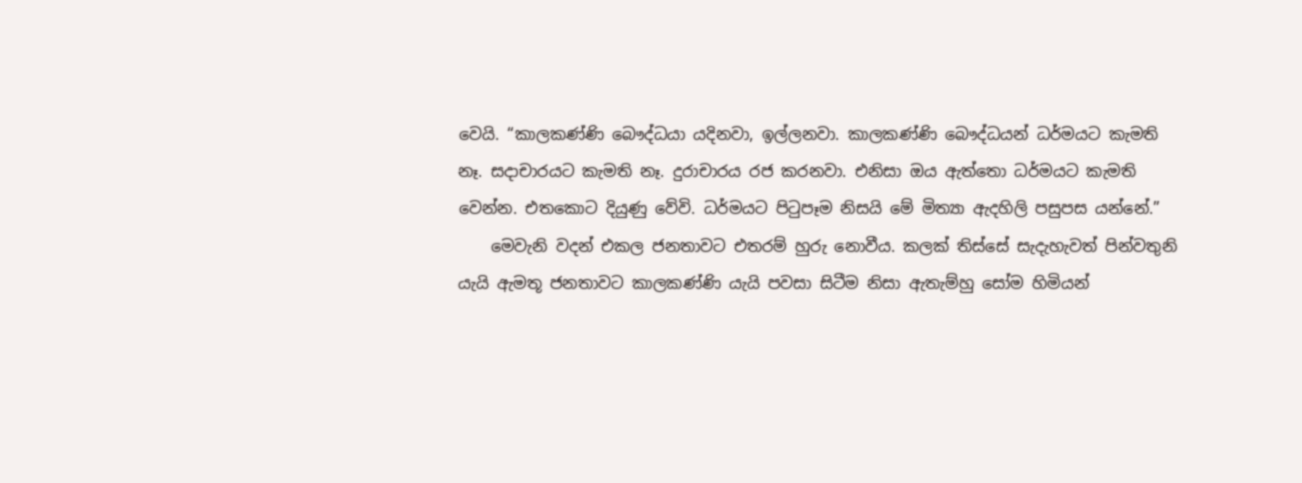වෙයි. “කාලකණ්ණි බෞද්ධයා යදිනවා, ඉල්ලනවා. කාලකණ්ණි බෞද්ධයන් ධර්මයට කැමති නෑ. සදාචාරයට කැමති නෑ. දුරාචාරය රජ කරනවා. එනිසා ඔය ඇත්තො ධර්මයට කැමති වෙන්න. එතකොට දියුණු වේවි. ධර්මයට පිටුපෑම නිසයි මේ මිත්‍යා ඇදහිලි පසුපස යන්නේ.”
    මෙවැනි වදන් එකල ජනතාවට එතරම් හුරු නොවීය. කලක් තිස්සේ සැදැහැවත් පින්වතුනි යැයි ඇමතූ ජනතාවට කාලකණ්ණි යැයි පවසා සිටීම නිසා ඇතැම්හු සෝම හිමියන්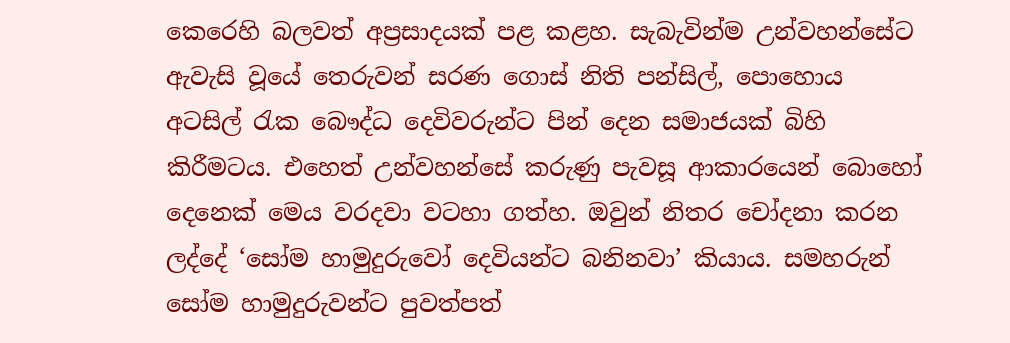කෙරෙහි බලවත් අප්‍රසාදයක් පළ කළහ. සැබැවින්ම උන්වහන්සේට ඇවැසි වූයේ තෙරුවන් සරණ ගොස් නිති පන්සිල්, පොහොය අටසිල් රැක බෞද්ධ දෙවිවරුන්ට පින් දෙන සමාජයක් බිහි කිරීමටය. එහෙත් උන්වහන්සේ කරුණු පැවසූ ආකාරයෙන් බොහෝ දෙනෙක් මෙය වරදවා වටහා ගත්හ. ඔවුන් නිතර චෝදනා කරන ලද්දේ ‘සෝම හාමුදුරුවෝ දෙවියන්ට බනිනවා’ කියාය. සමහරුන් සෝම හාමුදුරුවන්ට පුවත්පත්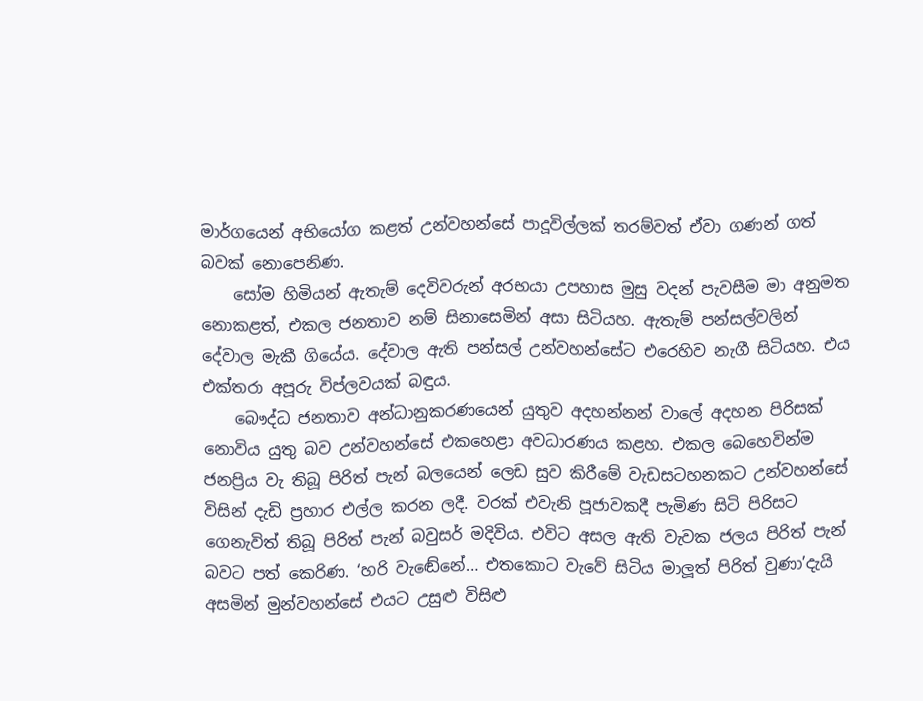මාර්ගයෙන් අභියෝග කළත් උන්වහන්සේ පාදූවිල්ලක් තරම්වත් ඒවා ගණන් ගත් බවක් නොපෙනිණ.
    සෝම හිමියන් ඇතැම් දෙවිවරුන් අරභයා උපහාස මුසු වදන් පැවසීම මා අනුමත නොකළත්, එකල ජනතාව නම් සිනාසෙමින් අසා සිටියහ. ඇතැම් පන්සල්වලින් දේවාල මැකී ගියේය. දේවාල ඇති පන්සල් උන්වහන්සේට එරෙහිව නැගී සිටියහ. එය එක්තරා අපූරු විප්ලවයක් බඳුය.
    බෞද්ධ ජනතාව අන්ධානුකරණයෙන් යුතුව අදහන්නන් වාලේ අදහන පිරිසක් නොවිය යුතු බව උන්වහන්සේ එකහෙළා අවධාරණය කළහ. එකල බෙහෙවින්ම ජනප්‍රිය වැ තිබූ පිරිත් පැන් බලයෙන් ලෙඩ සුව කිරීමේ වැඩසටහනකට උන්වහන්සේ විසින් දැඩි ප්‍රහාර එල්ල කරන ලදී. වරක් එවැනි පූජාවකදී පැමිණ සිටි පිරිසට ගෙනැවිත් තිබූ පිරිත් පැන් බවුසර් මදිවිය. එවිට අසල ඇති වැවක ජලය පිරිත් පැන් බවට පත් කෙරිණ. ‘හරි වැඬේනේ… එතකොට වැවේ සිටිය මාලූත් පිරිත් වුණා’දැයි අසමින් මුන්වහන්සේ එයට උසුළු විසිළු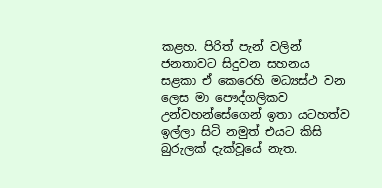කළහ. පිරිත් පැන් වලින් ජනතාවට සිදුවන සහනය සළකා ඒ කෙරෙහි මධ්‍යස්ථ වන ලෙස මා පෞද්ගලිකව උන්වහන්සේගෙන් ඉතා යටහත්ව ඉල්ලා සිටි නමුත් එයට කිසි බුරුලක් දැක්වූයේ නැත.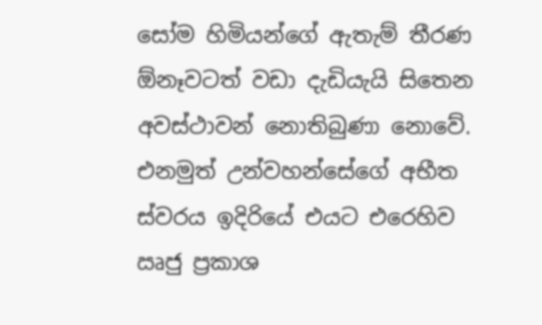සෝම හිමියන්ගේ ඇතැම් තීරණ ඕනෑවටත් වඩා දැඩියැයි සිතෙන අවස්ථාවන් නොතිබුණා නොවේ. එනමුත් උන්වහන්සේගේ අභීත ස්වරය ඉදිරියේ එයට එරෙහිව ඍජු ප්‍රකාශ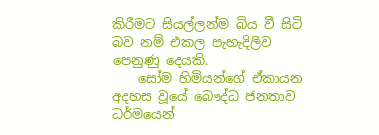කිරීමට සියල්ලන්ම බිය වී සිටි බව නම් එකල පැහැදිලිව පෙනුණු දෙයකි.
    සෝම හිමියන්ගේ ඒකායන අදහස වූයේ බෞද්ධ ජනතාව ධර්මයෙන්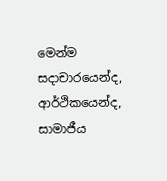මෙන්ම සදාචාරයෙන්ද, ආර්ථිකයෙන්ද, සාමාජීය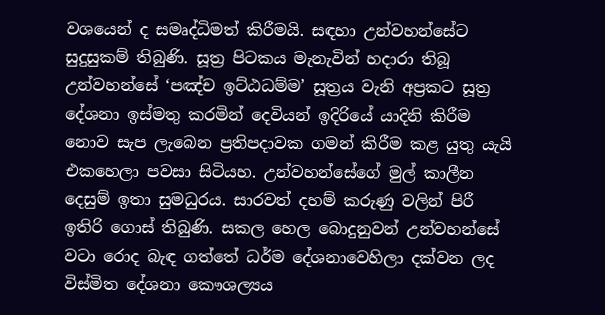වශයෙන් ද සමෘද්ධිමත් කිරීමයි. සඳහා උන්වහන්සේට සුදුසුකම් තිබුණි. සූත්‍ර පිටකය මැනැවින් හදාරා තිබූ උන්වහන්සේ ‘පඤ්ච ඉට්ඨධම්ම’ සූත්‍රය වැනි අප්‍රකට සූත්‍ර දේශනා ඉස්මතු කරමින් දෙවියන් ඉදිරියේ යාදිනි කිරීම නොව සැප ලැබෙන ප්‍රතිපදාවක ගමන් කිරීම කළ යුතු යැයි එකහෙලා පවසා සිටියහ. උන්වහන්සේගේ මුල් කාලීන දෙසුම් ඉතා සුමධුරය. සාරවත් දහම් කරුණු වලින් පිරී ඉතිරි ගොස් තිබුණි. සකල හෙල බොදුනුවන් උන්වහන්සේ වටා රොද බැඳ ගත්තේ ධර්ම දේශනාවෙහිලා දක්වන ලද විස්මිත දේශනා කෞශල්‍යය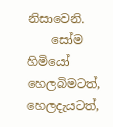නිසාවෙනි.
    සෝම හිමියෝ හෙලබිමටත්, හෙලදැයටත්,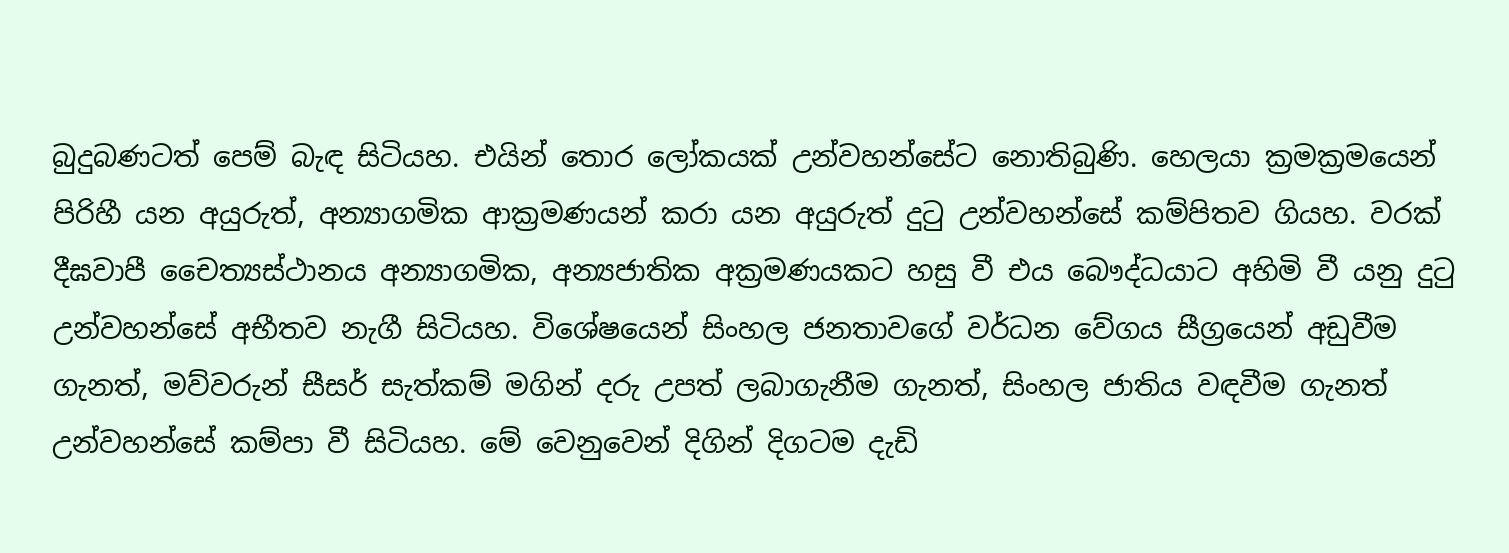බුදුබණටත් පෙම් බැඳ සිටියහ. එයින් තොර ලෝකයක් උන්වහන්සේට නොතිබුණි. හෙලයා ක්‍රමක්‍රමයෙන් පිරිහී යන අයුරුත්, අන්‍යාගමික ආක්‍රමණයන් කරා යන අයුරුත් දුටු උන්වහන්සේ කම්පිතව ගියහ. වරක් දීඝවාපී චෛත්‍යස්ථානය අන්‍යාගමික, අන්‍යජාතික අක්‍රමණයකට හසු වී එය බෞද්ධයාට අහිමි වී යනු දුටු උන්වහන්සේ අභීතව නැගී සිටියහ. විශේෂයෙන් සිංහල ජනතාවගේ වර්ධන වේගය සීග්‍රයෙන් අඩුවීම ගැනත්, මව්වරුන් සීසර් සැත්කම් මගින් දරු උපත් ලබාගැනීම ගැනත්, සිංහල ජාතිය වඳවීම ගැනත් උන්වහන්සේ කම්පා වී සිටියහ. මේ වෙනුවෙන් දිගින් දිගටම දැඩි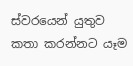ස්වරයෙන් යුතුව කතා කරන්නට යෑම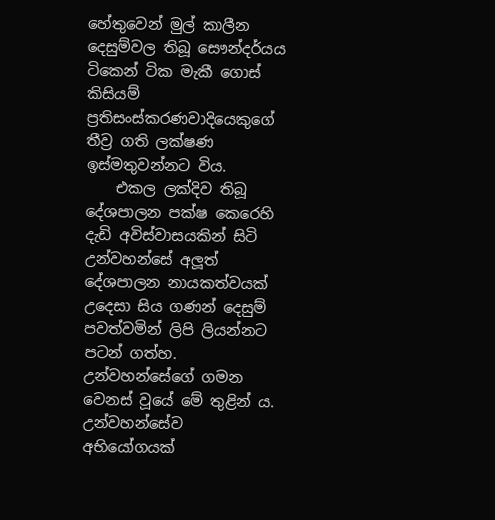හේතුවෙන් මුල් කාලීන දෙසුම්වල තිබූ සෞන්දර්යය ටිකෙන් ටික මැකී ගොස් කිසියම් ප්‍රතිසංස්කරණවාදියෙකුගේ තීව්‍ර ගති ලක්ෂණ ඉස්මතුවන්නට විය.
    එකල ලක්දිව තිබූ දේශපාලන පක්ෂ කෙරෙහි දැඩි අවිස්වාසයකින් සිටි උන්වහන්සේ අලූත් දේශපාලන නායකත්වයක් උදෙසා සිය ගණන් දෙසුම් පවත්වමින් ලිපි ලියන්නට පටන් ගත්හ. උන්වහන්සේගේ ගමන වෙනස් වූයේ මේ තුළින් ය. උන්වහන්සේව අභියෝගයක්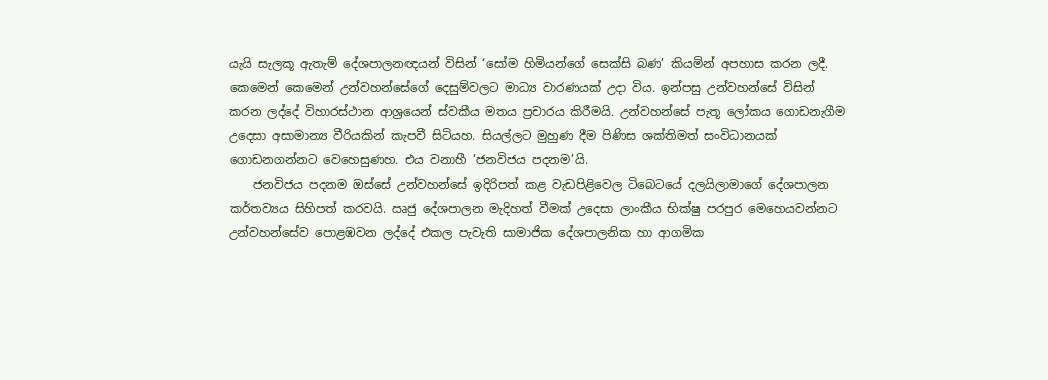යැයි සැලකූ ඇතැම් දේශපාලනඥයන් විසින් ‘සෝම හිමියන්ගේ සෙක්සි බණ’ කියමින් අපහාස කරන ලදී. කෙමෙන් කෙමෙන් උන්වහන්සේගේ දෙසුම්වලට මාධ්‍ය වාරණයක් උදා විය. ඉන්පසු උන්වහන්සේ විසින් කරන ලද්දේ විහාරස්ථාන ආශ්‍රයෙන් ස්වකීය මතය ප්‍රචාරය කිරීමයි. උන්වහන්සේ පැතූ ලෝකය ගොඩනැගීම උදෙසා අසාමාන්‍ය වීරියකින් කැපවී සිටියහ. සියල්ලට මුහුණ දීම පිණිස ශක්තිමත් සංවිධානයක් ගොඩනගන්නට වෙහෙසුණහ. එය වනාහී ‘ජනවිජය පදනම’යි.
    ජනවිජය පදනම ඔස්සේ උන්වහන්සේ ඉදිරිපත් කළ වැඩපිළිවෙල ටිබෙටයේ දලයිලාමාගේ දේශපාලන කර්තව්‍යය සිහිපත් කරවයි. ඍජු දේශපාලන මැදිහත් වීමක් උදෙසා ලාංකීය භික්ෂු පරපුර මෙහෙයවන්නට උන්වහන්සේව පොළඹවන ලද්දේ එකල පැවැති සාමාජික දේශපාලනික හා ආගමික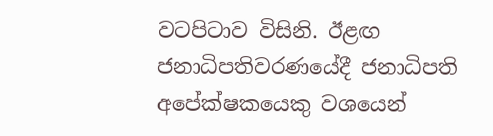වටපිටාව විසිනි. ඊළඟ ජනාධිපතිවරණයේදී ජනාධිපති අපේක්ෂකයෙකු වශයෙන්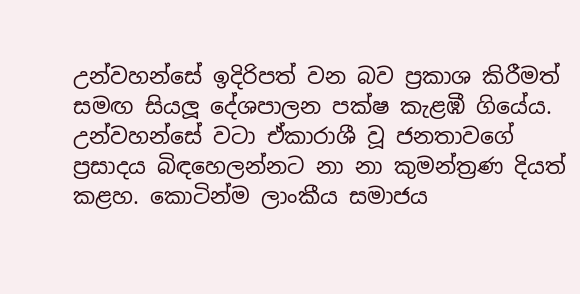උන්වහන්සේ ඉදිරිපත් වන බව ප්‍රකාශ කිරීමත් සමඟ සියලූ දේශපාලන පක්ෂ කැළඹී ගියේය. උන්වහන්සේ වටා ඒකාරාශී වූ ජනතාවගේ ප්‍රසාදය බිඳහෙලන්නට නා නා කුමන්ත්‍රණ දියත් කළහ. කොටින්ම ලාංකීය සමාජය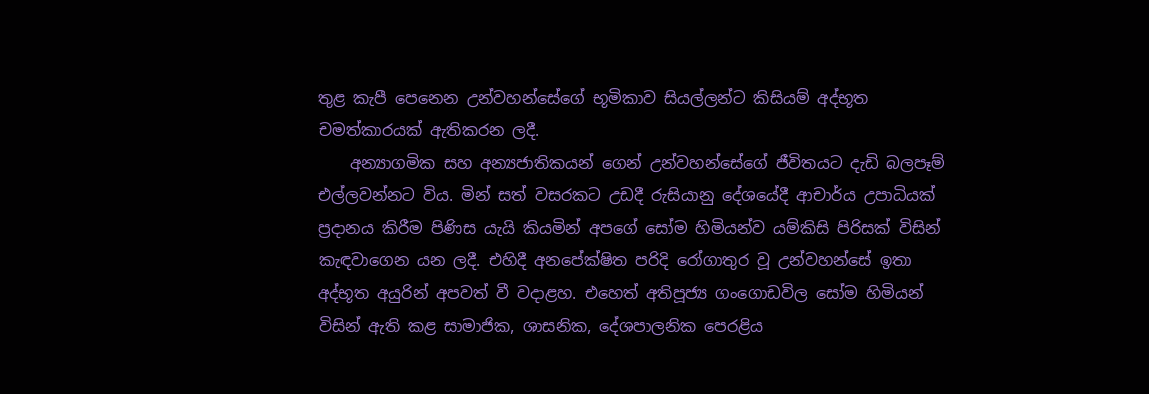තුළ කැපී පෙනෙන උන්වහන්සේගේ භූමිකාව සියල්ලන්ට කිසියම් අද්භූත චමත්කාරයක් ඇතිකරන ලදී.
    අන්‍යාගමික සහ අන්‍යජාතිකයන් ගෙන් උන්වහන්සේගේ ජීවිතයට දැඩි බලපෑම් එල්ලවන්නට විය. මින් සත් වසරකට උඩදී රුසියානු දේශයේදී ආචාර්ය උපාධියක් ප්‍රදානය කිරීම පිණිස යැයි කියමින් අපගේ සෝම හිමියන්ව යම්කිසි පිරිසක් විසින් කැඳවාගෙන යන ලදී. එහිදී අනපේක්ෂිත පරිදි රෝගාතුර වූ උන්වහන්සේ ඉතා අද්භූත අයුරින් අපවත් වී වදාළහ. එහෙත් අතිපූජ්‍ය ගංගොඩවිල සෝම හිමියන් විසින් ඇති කළ සාමාජික, ශාසනික, දේශපාලනික පෙරළිය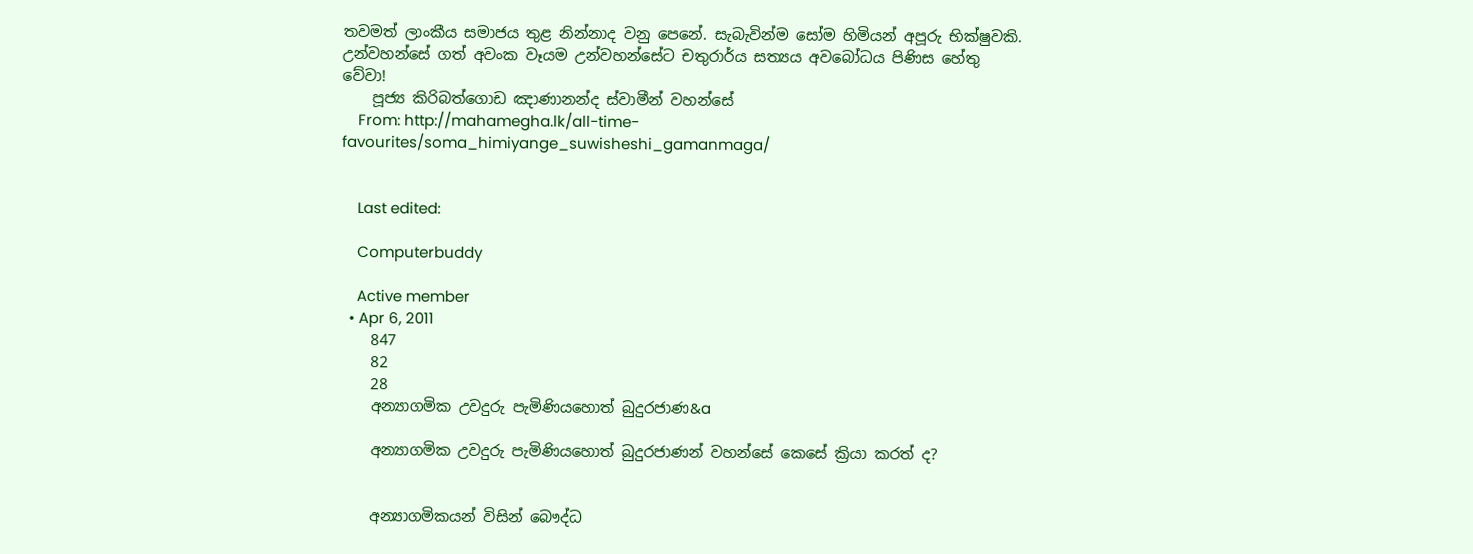තවමත් ලාංකීය සමාජය තුළ නින්නාද වනු පෙනේ. සැබැවින්ම සෝම හිමියන් අපූරු භික්ෂුවකි. උන්වහන්සේ ගත් අවංක වෑයම උන්වහන්සේට චතුරාර්ය සත්‍යය අවබෝධය පිණිස හේතු වේවා!
    පූජ්‍ය කිරිබත්ගොඩ ඤාණානන්ද ස්වාමීන් වහන්සේ
    From: http://mahamegha.lk/all-time-favourites/soma_himiyange_suwisheshi_gamanmaga/


    Last edited:

    Computerbuddy

    Active member
  • Apr 6, 2011
    847
    82
    28
    අන්‍යාගමික උවදුරු පැමිණියහොත් බුදුරජාණ&a

    අන්‍යාගමික උවදුරු පැමිණියහොත් බුදුරජාණන් වහන්සේ කෙසේ ක්‍රියා කරත් ද?


    අන්‍යාගමිකයන් විසින් බෞද්ධ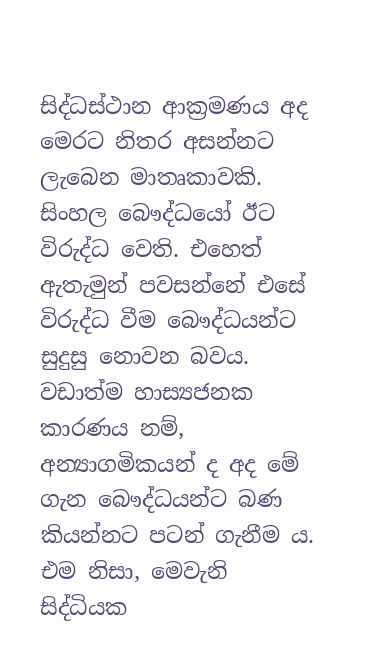සිද්ධස්ථාන ආක්‍රමණය අද මෙරට නිතර අසන්නට ලැබෙන මාතෘකාවකි. සිංහල බෞද්ධයෝ ඊට විරුද්ධ වෙති. එහෙත් ඇතැමුන් පවසන්නේ එසේ විරුද්ධ වීම බෞද්ධයන්ට සුදුසු නොවන බවය. වඩාත්ම හාස්‍යජනක කාරණය නම්, අන්‍යාගමිකයන් ද අද මේ ගැන බෞද්ධයන්ට බණ කියන්නට පටන් ගැනීම ය. එම නිසා, මෙවැනි සිද්ධියක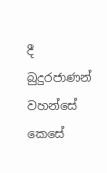දී බුදුරජාණන් වහන්සේ කෙසේ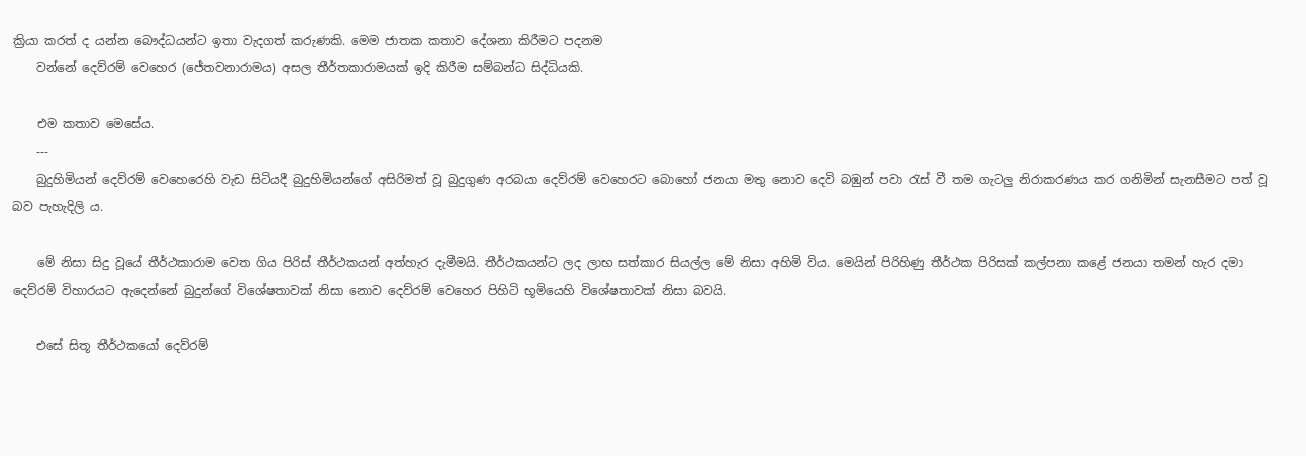ක්‍රියා කරත් ද යන්න බෞද්ධයන්ට ඉතා වැදගත් කරුණකි. මෙම ජාතක කතාව දේශනා කිරීමට පදනම
    වන්නේ දෙව්රම් වෙහෙර (ජේතවනාරාමය) අසල තීර්තකාරාමයක් ඉදි කිරීම සම්බන්ධ සිද්ධියකි.

    එම කතාව මෙසේය.
    ---
    බුදුහිමියන් දෙව්රම් වෙහෙරෙහි වැඩ සිටියදී බුදුහිමියන්ගේ අසිරිමත් වූ බුදුගුණ අරබයා දෙව්රම් වෙහෙරට බොහෝ ජනයා මතු නොව දෙවි බඹුන් පවා රැස් වී තම ගැටලු නිරාකරණය කර ගනිමින් සැනසීමට පත් වූ බව පැහැදිලි ය.

    මේ නිසා සිදු වූයේ තීර්ථකාරාම වෙත ගිය පිරිස් තීර්ථකයන් අත්හැර දැමීමයි. තීර්ථකයන්ට ලද ලාභ සත්කාර සියල්ල මේ නිසා අහිමි විය. මෙයින් පිරිහිණු තීර්ථක පිරිසක් කල්පනා කළේ ජනයා තමන් හැර දමා දෙව්රම් විහාරයට ඇදෙන්නේ බුදුන්ගේ විශේෂතාවක් නිසා නොව දෙව්රම් වෙහෙර පිහිටි භූමියෙහි විශේෂතාවක් නිසා බවයි.

    එසේ සිතූ තීර්ථකයෝ දෙව්රම්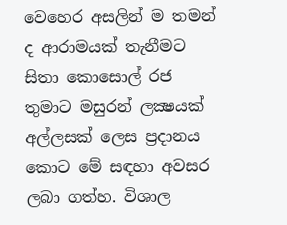වෙහෙර අසලින් ම තමන් ද ආරාමයක් තැනීමට සිතා කොසොල් රජ තුමාට මසුරන් ලක්‍ෂයක් අල්ලසක් ලෙස ප්‍රදානය කොට මේ සඳහා අවසර ලබා ගත්හ. විශාල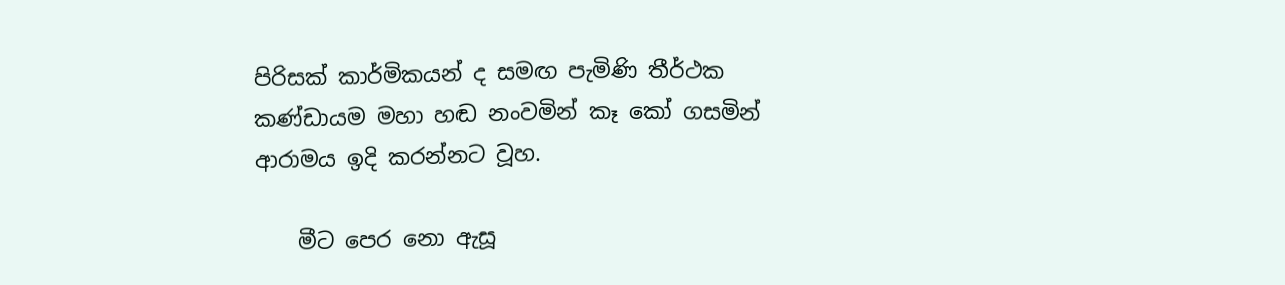පිරිසක් කාර්මිකයන් ද සමඟ පැමිණි තීර්ථක කණ්ඩායම මහා හඬ නංවමින් කෑ කෝ ගසමින් ආරාමය ඉදි කරන්නට වූහ.

    මීට පෙර නො ඇසූ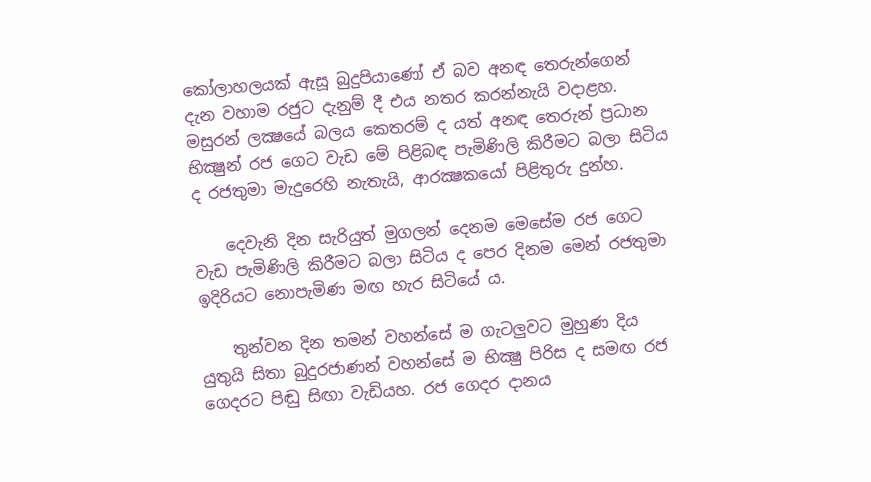කෝලාහලයක් ඇසූ බුදුපියාණෝ ඒ බව අනඳ තෙරුන්ගෙන් දැන වහාම රජුට දැනුම් දී එය නතර කරන්නැයි වදාළහ. මසුරන් ලක්‍ෂයේ බලය කෙතරම් ද යත් අනඳ තෙරුන් ප්‍රධාන භික්‍ෂුන් රජ ගෙට වැඩ මේ පිළිබඳ පැමිණිලි කිරීමට බලා සිටිය ද රජතුමා මැදුරෙහි නැතැයි, ආරක්‍ෂකයෝ පිළිතුරු දුන්හ.

    දෙවැනි දින සැරියුත් මුගලන් දෙනම මෙසේම රජ ගෙට වැඩ පැමිණිලි කිරීමට බලා සිටිය ද පෙර දිනම මෙන් රජතුමා ඉදිරියට නොපැමිණ මඟ හැර සිටියේ ය.

    තුන්වන දින තමන් වහන්සේ ම ගැටලුවට මුහුණ දිය යුතුයි සිතා බුදුරජාණන් වහන්සේ ම භික්‍ෂු පිරිස ද සමඟ රජ ගෙදරට පිඬු සිඟා වැඩියහ. රජ ගෙදර දානය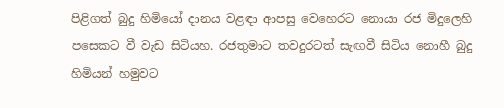පිළිගත් බුදු හිමියෝ දානය වළඳා ආපසු වෙහෙරට නොයා රජ මිදුලෙහි පසෙකට වී වැඩ සිටියහ. රජතුමාට තවදුරටත් සැඟවී සිටිය නොහී බුදු හිමියන් හමුවට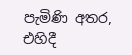පැමිණි අතර, එහිදී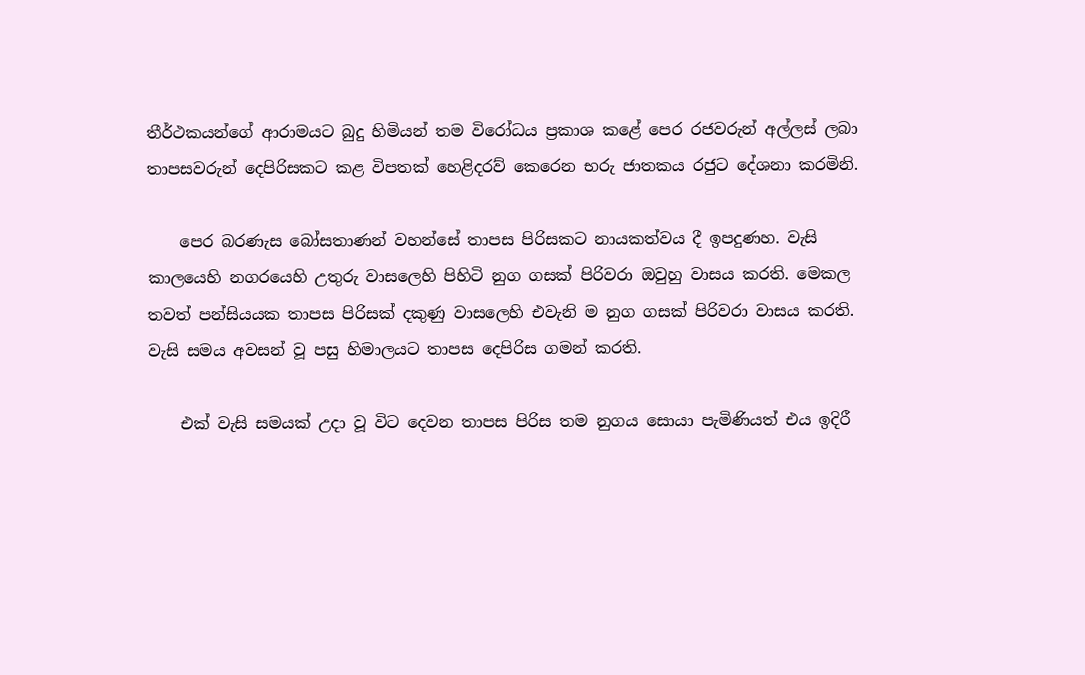තීර්ථකයන්ගේ ආරාමයට බුදු හිමියන් තම විරෝධය ප්‍රකාශ කළේ පෙර රජවරුන් අල්ලස් ලබා තාපසවරුන් දෙපිරිසකට කළ විපතක් හෙළිදරව් කෙරෙන භරු ජාතකය රජුට දේශනා කරමිනි.

    පෙර බරණැස බෝසතාණන් වහන්සේ තාපස පිරිසකට නායකත්වය දී ඉපදුණහ. වැසි කාලයෙහි නගරයෙහි උතුරු වාසලෙහි පිහිටි නුග ගසක් පිරිවරා ඔවුහු වාසය කරති. මෙකල තවත් පන්සියයක තාපස පිරිසක් දකුණු වාසලෙහි එවැනි ම නුග ගසක් පිරිවරා වාසය කරති. වැසි සමය අවසන් වූ පසු හිමාලයට තාපස දෙපිරිස ගමන් කරති.

    එක් වැසි සමයක් උදා වූ විට දෙවන තාපස පිරිස තම නුගය සොයා පැමිණියත් එය ඉදිරී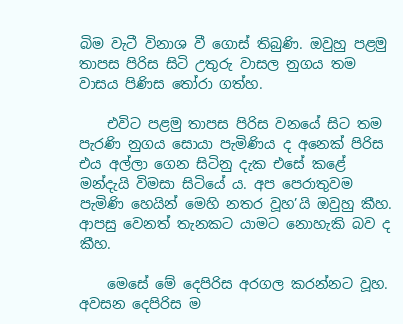බිම වැටී විනාශ වී ගොස් තිබුණි. ඔවුහු පළමු තාපස පිරිස සිටි උතුරු වාසල නුගය තම වාසය පිණිස තෝරා ගත්හ.

    එවිට පළමු තාපස පිරිස වනයේ සිට තම පැරණි නුගය සොයා පැමිණිය ද අනෙක් පිරිස එය අල්ලා ගෙන සිටිනු දැක එසේ කළේ මන්දැයි විමසා සිටියේ ය. අප පෙරාතුවම පැමිණි හෙයින් මෙහි නතර වූහ’යි ඔවුහු කීහ. ආපසු වෙනත් තැනකට යාමට නොහැකි බව ද කීහ.

    මෙසේ මේ දෙපිරිස අරගල කරන්නට වූහ. අවසන දෙපිරිස ම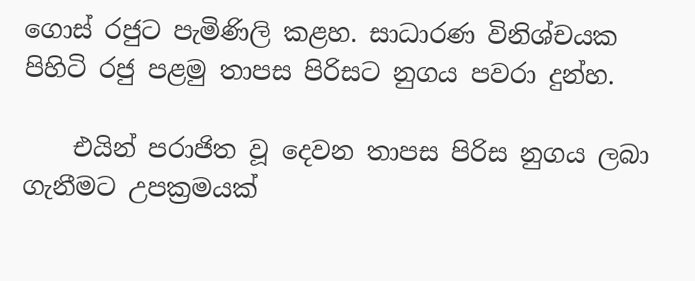ගොස් රජුට පැමිණිලි කළහ. සාධාරණ විනිශ්චයක පිහිටි රජු පළමු තාපස පිරිසට නුගය පවරා දුන්හ.

    එයින් පරාජිත වූ දෙවන තාපස පිරිස නුගය ලබා ගැනීමට උපක්‍රමයක්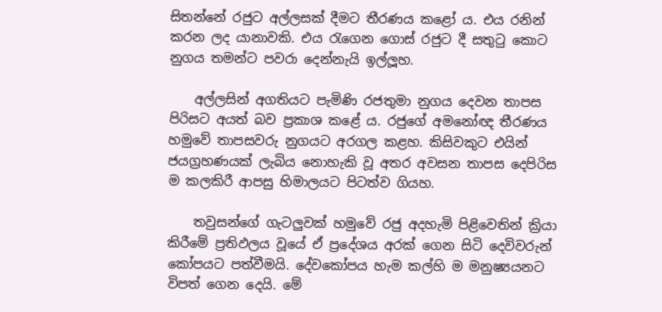සිතන්නේ රජුට අල්ලසක් දීමට තීරණය කළෝ ය. එය රනින් කරන ලද යානාවකි. එය රැගෙන ගොස් රජුට දී සතුටු කොට නුගය තමන්ට පවරා දෙන්නැයි ඉල්ලූහ.

    අල්ලසින් අගතියට පැමිණි රජතුමා නුගය දෙවන තාපස පිරිසට අයත් බව ප්‍රකාශ කළේ ය. රජුගේ අමනෝඥ තීරණය හමුවේ තාපසවරු නුගයට අරගල කළහ. කිසිවකුට එයින් ජයග්‍රහණයක් ලැබිය නොහැකි වූ අතර අවසන තාපස දෙපිරිස ම කලකිරී ආපසු හිමාලයට පිටත්ව ගියහ.

    තවුසන්ගේ ගැටලුවක් හමුවේ රජු අදහැමි පිළිවෙතින් ක්‍රියා කිරීමේ ප්‍රතිඵලය වූයේ ඒ ප්‍රදේශය අරක් ගෙන සිටි දෙවිවරුන් කෝපයට පත්වීමයි. දේවකෝපය හැම කල්හි ම මනුෂ්‍යයනට විපත් ගෙන දෙයි. මේ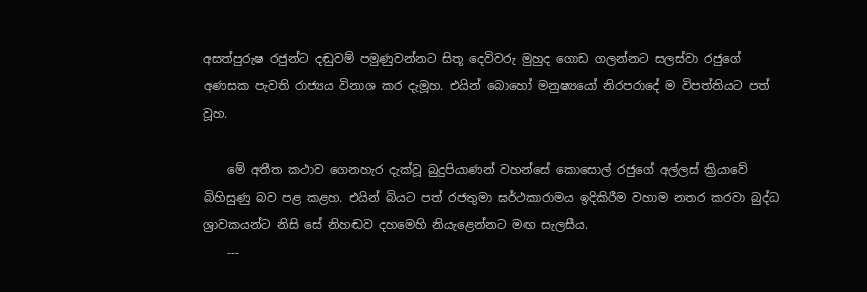අසත්පුරුෂ රජුන්ට දඬුවම් පමුණුවන්නට සිතූ දෙවිවරු මුහුද ගොඩ ගලන්නට සලස්වා රජුගේ අණසක පැවති රාජ්‍යය විනාශ කර දැමූහ. එයින් බොහෝ මනුෂ්‍යයෝ නිරපරාදේ ම විපත්තියට පත් වූහ.

    මේ අතීත කථාව ගෙනහැර දැක්වූ බුදුපියාණන් වහන්සේ කොසොල් රජුගේ අල්ලස් ක්‍රියාවේ බිහිසුණු බව පළ කළහ. එයින් බියට පත් රජතුමා ඝර්ථකාරාමය ඉදිකිරීම වහාම නතර කරවා බුද්ධ ශ්‍රාවකයන්ට නිසි සේ නිහඬව දහමෙහි නියැළෙන්නට මඟ සැලසීය.
    ---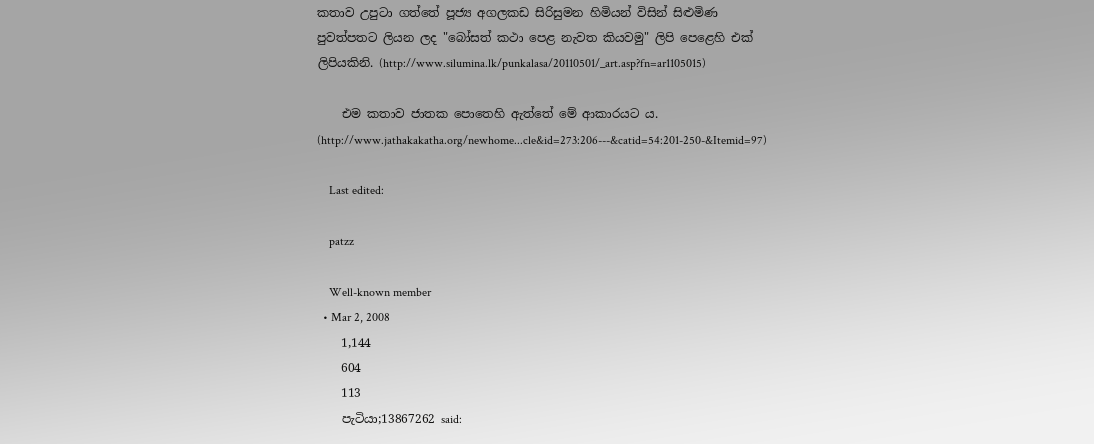කතාව උපුටා ගත්තේ පූජ්‍ය අගලකඩ සිරිසුමන හිමියන් විසින් සිළුමිණ පුවත්පතට ලියන ලද "බෝසත් කථා පෙළ නැවත කියවමු" ලිපි පෙළෙහි එක් ලිපියකිනි. (http://www.silumina.lk/punkalasa/20110501/_art.asp?fn=ar1105015)

    එම කතාව ජාතක පොතෙහි ඇත්තේ මේ ආකාරයට ය. (http://www.jathakakatha.org/newhome...cle&id=273:206---&catid=54:201-250-&Itemid=97)

    Last edited:

    patzz

    Well-known member
  • Mar 2, 2008
    1,144
    604
    113
    පැටියා;13867262 said: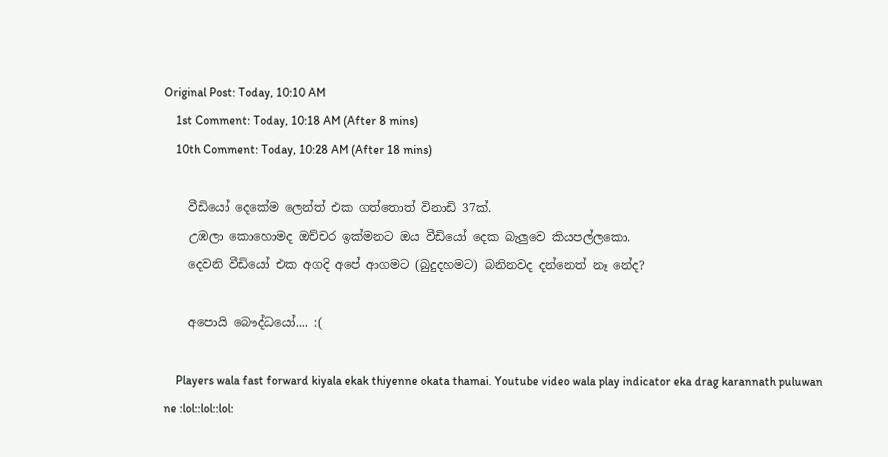Original Post: Today, 10:10 AM
    1st Comment: Today, 10:18 AM (After 8 mins)
    10th Comment: Today, 10:28 AM (After 18 mins)

    වීඩියෝ දෙකේම ලෙන්ත් එක ගත්තොත් විනාඩි 37ක්.
    උඹලා කොහොමද ඔච්චර ඉක්මනට ඔය වීඩියෝ දෙක බැලුවෙ කියපල්ලකො.
    දෙවනි වීඩියෝ එක අගදි අපේ ආගමට (බුදුදහමට) බනිනවද දන්නෙත් නෑ නේද?

    අපොයි බෞද්ධයෝ.... :(

    Players wala fast forward kiyala ekak thiyenne okata thamai. Youtube video wala play indicator eka drag karannath puluwan ne :lol::lol::lol: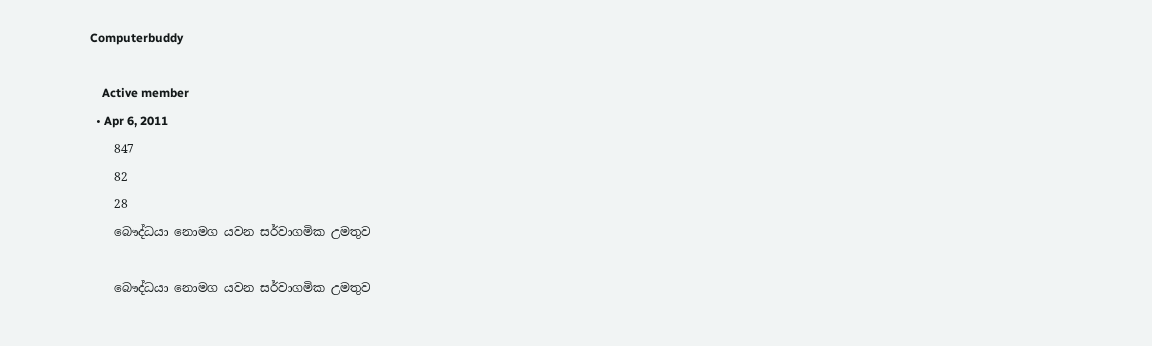Computerbuddy

    Active member
  • Apr 6, 2011
    847
    82
    28
    බෞද්ධයා නොමග යවන සර්වාගමික උමතුව

    බෞද්ධයා නොමග යවන සර්වාගමික උමතුව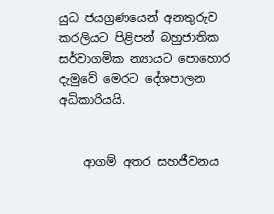යුධ ජයග්‍රණයෙන් අනතුරුව කරලියට පිළිපන් බහුජාතික සර්වාගමික න්‍යායට පොහොර දැමුවේ මෙරට දේශපාලන අධිකාරියයි.


    ආගම් අතර සහජීවනය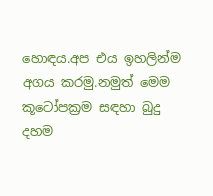හොඳය.අප එය ඉහලින්ම අගය කරමු.නමුත් මෙම කූටෝපක්‍රම සඳහා බුදු දහම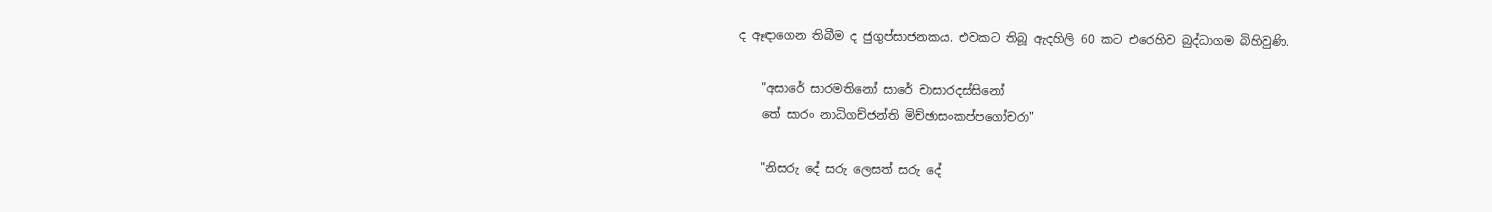ද ඈඳාගෙන තිබීම ද ජුගුප්සාජනකය. එවකට තිබූ ඇදහිලි 60 කට එරෙහිව බුද්ධාගම බිහිවුණි.

    "අසාරේ සාරමතිනෝ සාරේ චාසාරදස්සිනෝ
    තේ සාරං නාධිගච්ජන්ති මිච්ඡාසංකප්පගෝචරා"

    "නිසරු දේ සරු ලෙසත් සරු දේ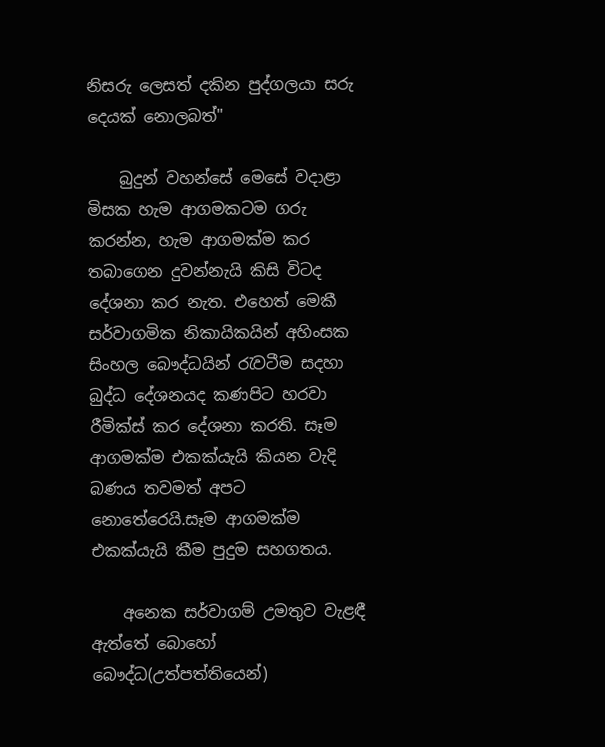නිසරු ලෙසත් දකින පුද්ගලයා සරු දෙයක් නොලබත්"

    බුදුන් වහන්සේ මෙසේ වදාළා මිසක හැම ආගමකටම ගරු කරන්න, හැම ආගමක්ම කර තබාගෙන දුවන්නැයි කිසි විටද දේශනා කර නැත. එහෙත් මෙකී සර්වාගමික නිකායිකයින් අහිංසක සිංහල බෞද්ධයින් රැවටීම සදහා බුද්ධ දේශනයද කණපිට හරවා රීමික්ස් කර දේශනා කරති. සෑම ආගමක්ම එකක්යැයි කියන වැදි බණය තවමත් අපට නොතේරෙයි.සෑම ආගමක්ම එකක්යැයි කීම පුදුම සහගතය.

    අනෙක සර්වාගම් උමතුව වැළඳී ඇත්තේ බොහෝ බෞද්ධ(උත්පත්තියෙන්)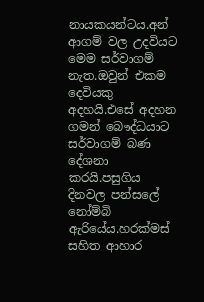නායකයන්ටය.අන් ආගම් වල උදවියට මෙම සර්වාගම් නැත.ඔවුන් එකම දෙවියකු අදහයි.එසේ අදහන ගමන් බෞද්ධයාට සර්වාගම් බණ දේශනා කරයි.පසුගිය දිනවල පන්සලේ නෝම්බි ඇරියේය.හරක්මස් සහිත ආහාර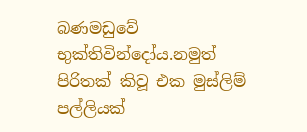බණමඩුවේ භුක්තිවින්දෝය.නමුත් පිරිතක් කිවූ එක මුස්ලිම් පල්ලියක්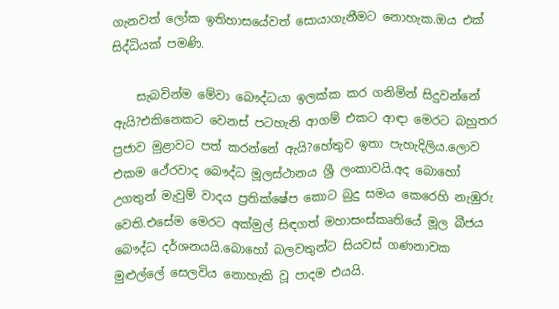ගැනවත් ලෝක ඉතිහාසයේවත් සොයාගැනීමට නොහැක.ඔය එක් සිද්ධියක් පමණි.

    සැබවින්ම මේවා බෞද්ධයා ඉලක්ක කර ගනිමින් සිදුවන්නේ ඇයි?එකිනෙකට වෙනස් පටහැනි ආගම් එකට ආඳා මෙරට බහුතර ප්‍රජාව මුළාවට පත් කරන්නේ ඇයි?හේතුව ඉතා පැහැදිලිය.ලොව එකම ථේරවාද බෞද්ධ මූලස්ථානය ශ්‍රී ලංකාවයි.අද බොහෝ උගතුන් මැවුම් වාදය ප්‍රතික්ෂේප කොට බුදු සමය කෙරෙහි නැඹුරු වෙති.එසේම මෙරට අක්මුල් සිඳගත් මහාසංස්කෘතියේ මූල බීජය බෞද්ධ දර්ශනයයි.බොහෝ බලවතුන්ට සියවස් ගණනාවක මුළුල්ලේ සෙලවිය නොහැකි වූ පාදම එයයි.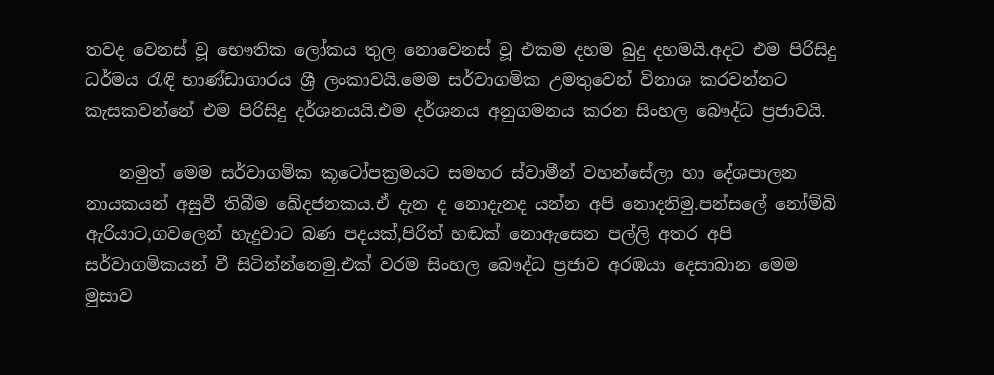තවද වෙනස් වූ භෞතික ලෝකය තුල නොවෙනස් වූ එකම දහම බුදු දහමයි.අදට එම පිරිසිදු ධර්මය රැඳි භාණ්ඩාගාරය ශ්‍රී ලංකාවයි.මෙම සර්වාගමික උමතුවෙන් විනාශ කරවන්නට කැසකවන්නේ එම පිරිසිදු දර්ශනයයි.එම දර්ශනය අනුගමනය කරන සිංහල බෞද්ධ ප්‍රජාවයි.

    නමුත් මෙම සර්වාගමික කූටෝපක්‍රමයට සමහර ස්වාමීන් වහන්සේලා හා දේශපාලන නායකයන් අසුවී තිබීම ඛේදජනකය.ඒ දැන ද නොදැනද යන්න අපි නොදනිමු.පන්සලේ නෝම්බි ඇරියාට,ගවලෙන් හැදුවාට බණ පදයක්,පිරිත් හඬක් නොඇසෙන පල්ලි අතර අපි සර්වාගමිකයන් වී සිටින්න්නෙමු.එක් වරම සිංහල බෞද්ධ ප්‍රජාව අරඹයා දෙසාබාන මෙම මුසාව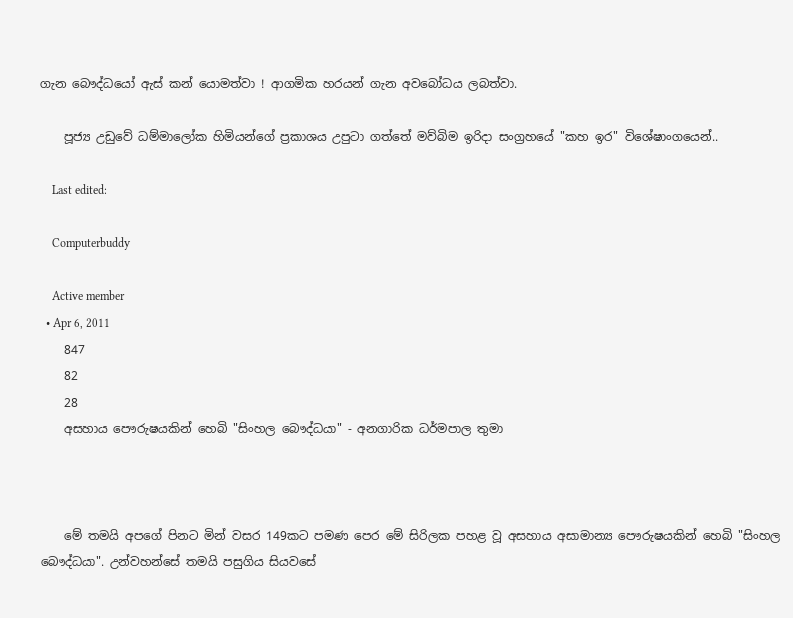ගැන බෞද්ධයෝ ඇස් කන් යොමත්වා ! ආගමික හරයන් ගැන අවබෝධය ලබත්වා.

    පූජ්‍ය උඩුවේ ධම්මාලෝක හිමියන්ගේ ප්‍රකාශය උපුටා ගත්තේ මව්බිම ඉරිදා සංග්‍රහයේ "කහ ඉර" විශේෂාංගයෙන්..

    Last edited:

    Computerbuddy

    Active member
  • Apr 6, 2011
    847
    82
    28
    අසහාය පෞරුෂයකින් හෙබි "සිංහල බෞද්ධයා" - අනගාරික ධර්මපාල තුමා



    මේ තමයි අපගේ පිනට මින් වසර 149කට පමණ පෙර මේ සිරිලක පහළ වූ අසහාය අසාමාන්‍ය පෞරුෂයකින් හෙබි "සිංහල බෞද්ධයා". උන්වහන්සේ තමයි පසුගිය සියවසේ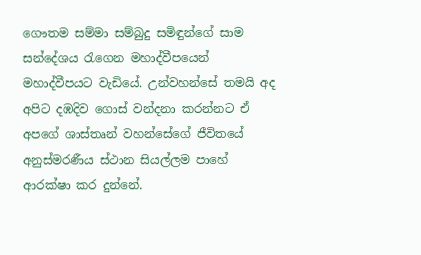ගෞතම සම්මා සම්බුදු සමිඳුන්ගේ සාම සන්දේශය රැගෙන මහාද්වීපයෙන් මහාද්වීපයට වැඩියේ. උන්වහන්සේ තමයි අද අපිට දඹදිව ගොස් වන්දනා කරන්නට ඒ අපගේ ශාස්තෘන් වහන්සේගේ ජීවිතයේ අනුස්මරණීය ස්ථාන සියල්ලම පාහේ ආරක්ෂා කර දුන්නේ.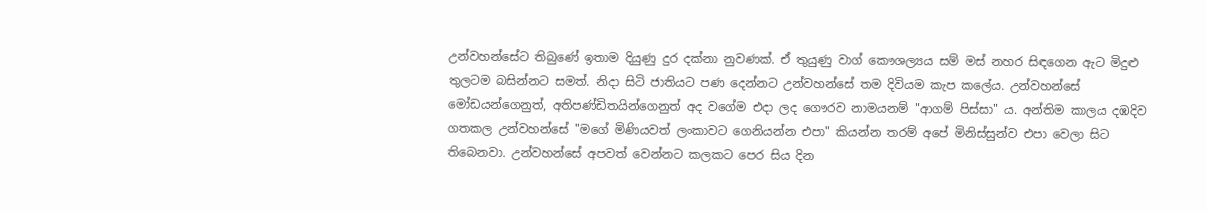උන්වහන්සේට තිබුණේ ඉතාම දියුණු දුර දක්නා නුවණක්. ඒ තුයුණු වාග් කෞශල්‍යය සම් මස් නහර සිඳගෙන ඇට මිදුළු තුලටම බසින්නට සමත්. නිදා සිටි ජාතියට පණ දෙන්නට උන්වහන්සේ තම දිවියම කැප කලේය. උන්වහන්සේ මෝඩයන්ගෙනුත්, අතිපණ්ඩිතයින්ගෙනුත් අද වගේම එදා ලද ගෞරව නාමයනම් "ආගම් පිස්සා" ය. අන්තිම කාලය දඹදිව ගතකල උන්වහන්සේ "මගේ මිණියවත් ලංකාවට ගෙනියන්න එපා" කියන්න තරම් අපේ මිනිස්සුන්ව එපා වෙලා සිට තිබෙනවා. උන්වහන්සේ අපවත් වෙන්නට කලකට පෙර සිය දින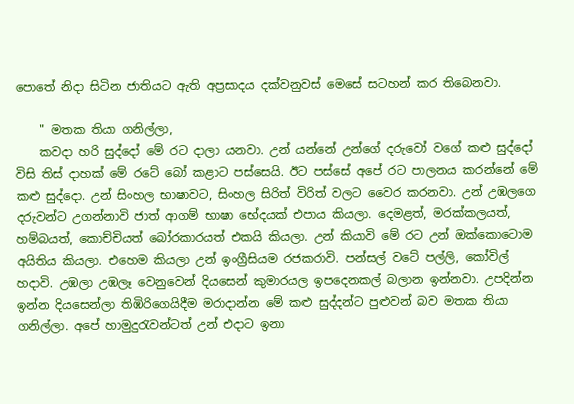පොතේ නිදා සිටින ජාතියට ඇති අප්‍රසාදය දක්වනුවස් මෙසේ සටහන් කර තිබෙනවා.

    " මතක තියා ගනිල්ලා,
    කවදා හරි සුද්දෝ මේ රට දාලා යනවා. උන් යන්නේ උන්ගේ දරුවෝ වගේ කළු සුද්දෝ විසි තිස් දාහක් මේ රටේ බෝ කළාට පස්සෙයි. ඊට පස්සේ අපේ රට පාලනය කරන්නේ මේ කළු සුද්දො. උන් සිංහල භාෂාවට, සිංහල සිරිත් විරිත් වලට වෛර කරනවා. උන් උඹලගෙ දරුවන්ට උගන්නාවි ජාත් ආගම් භාෂා භේදයක් එපාය කියලා. දෙමළත්, මරක්කලයත්, හම්බයත්, කොච්චියත් බෝරකාරයත් එකයි කියලා. උන් කියාවි මේ රට උන් ඔක්කොටොම අයිතිය කියලා. එහෙම කියලා උන් ඉංග්‍රීසියම රජකරාවි. පන්සල් වටේ පල්ලි, කෝවිල් හදාවි. උඹලා උඹලෑ වෙනුවෙන් දියසෙන් කුමාරයල ඉපදෙනකල් බලාන ඉන්නවා. උපදින්න ඉන්න දියසෙන්ලා තිඹිරිගෙයිදීම මරාදාන්න මේ කළු සුද්දන්ට පුළුවන් බව මතක තියා ගනිල්ලා. අපේ හාමුදුරැවන්ටත් උන් එදාට ඉනා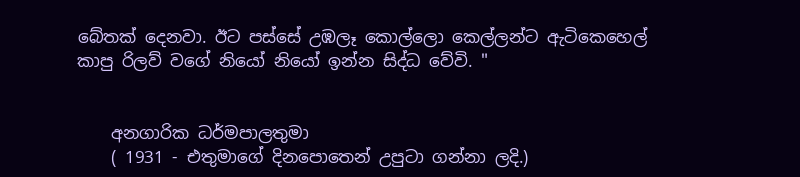බේතක් දෙනවා. ඊට පස්සේ උඹලෑ කොල්ලො කෙල්ලන්ට ඇටිකෙහෙල් කාපු රිලව් වගේ නියෝ නියෝ ඉන්න සිද්ධ වේවි. "


    අනගාරික ධර්මපාලතුමා
    ( 1931 - එතුමාගේ දිනපොතෙන් උපුටා ගන්නා ලදි.)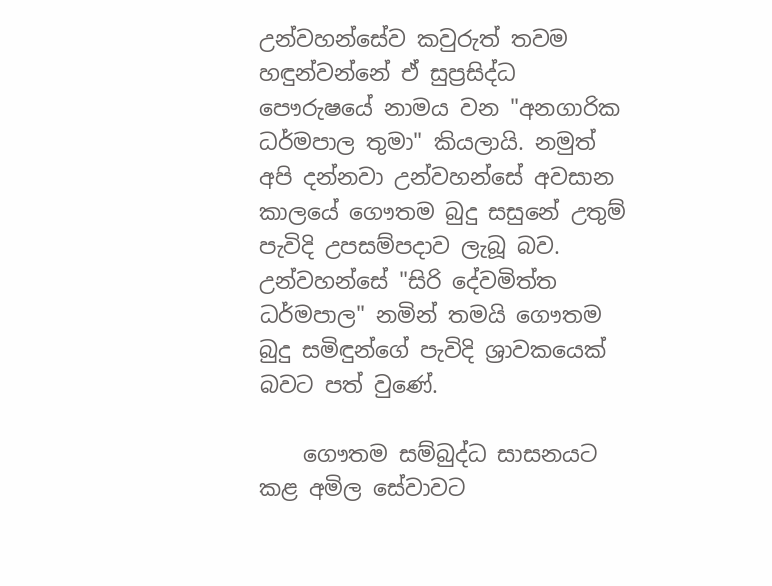උන්වහන්සේව කවුරුත් තවම හඳුන්වන්නේ ඒ සුප්‍රසිද්ධ පෞරුෂයේ නාමය වන "අනගාරික ධර්මපාල තුමා" කියලායි. නමුත් අපි දන්නවා උන්වහන්සේ අවසාන කාලයේ ගෞතම බුදු සසුනේ උතුම් පැවිදි උපසම්පදාව ලැබූ බව. උන්වහන්සේ "සිරි දේවමිත්ත ධර්මපාල" නමින් තමයි ගෞතම බුදු සමිඳුන්ගේ පැවිදි ශ්‍රාවකයෙක් බවට පත් වුණේ.

    ගෞතම සම්බුද්ධ සාසනයට කළ අමිල සේවාවට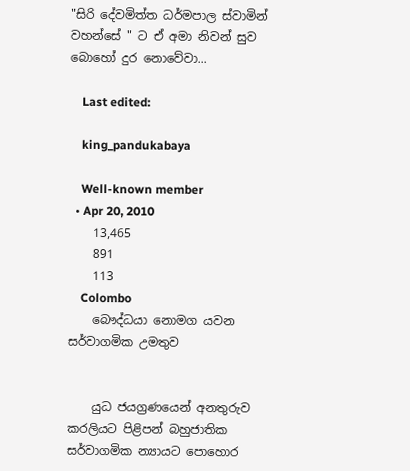"සිරි දේවමිත්ත ධර්මපාල ස්වාමින් වහන්සේ " ට ඒ අමා නිවන් සුව බොහෝ දුර නොවේවා...

    Last edited:

    king_pandukabaya

    Well-known member
  • Apr 20, 2010
    13,465
    891
    113
    Colombo
    බෞද්ධයා නොමග යවන සර්වාගමික උමතුව


    යුධ ජයග්‍රණයෙන් අනතුරුව කරලියට පිළිපන් බහුජාතික සර්වාගමික න්‍යායට පොහොර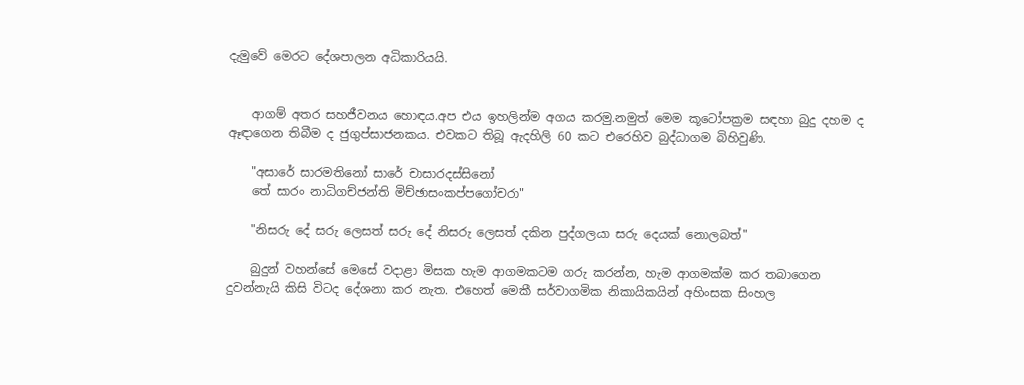දැමුවේ මෙරට දේශපාලන අධිකාරියයි.


    ආගම් අතර සහජීවනය හොඳය.අප එය ඉහලින්ම අගය කරමු.නමුත් මෙම කූටෝපක්‍රම සඳහා බුදු දහම ද ඈඳාගෙන තිබීම ද ජුගුප්සාජනකය. එවකට තිබූ ඇදහිලි 60 කට එරෙහිව බුද්ධාගම බිහිවුණි.

    "අසාරේ සාරමතිනෝ සාරේ චාසාරදස්සිනෝ
    තේ සාරං නාධිගච්ජන්ති මිච්ඡාසංකප්පගෝචරා"

    "නිසරු දේ සරු ලෙසත් සරු දේ නිසරු ලෙසත් දකින පුද්ගලයා සරු දෙයක් නොලබත්"

    බුදුන් වහන්සේ මෙසේ වදාළා මිසක හැම ආගමකටම ගරු කරන්න, හැම ආගමක්ම කර තබාගෙන දුවන්නැයි කිසි විටද දේශනා කර නැත. එහෙත් මෙකී සර්වාගමික නිකායිකයින් අහිංසක සිංහල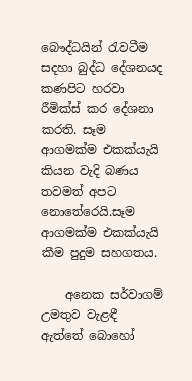බෞද්ධයින් රැවටීම සදහා බුද්ධ දේශනයද කණපිට හරවා රීමික්ස් කර දේශනා කරති. සෑම ආගමක්ම එකක්යැයි කියන වැදි බණය තවමත් අපට නොතේරෙයි.සෑම ආගමක්ම එකක්යැයි කීම පුදුම සහගතය.

    අනෙක සර්වාගම් උමතුව වැළඳී ඇත්තේ බොහෝ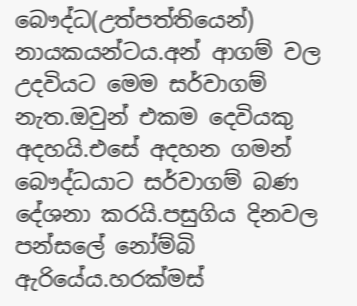බෞද්ධ(උත්පත්තියෙන්) නායකයන්ටය.අන් ආගම් වල උදවියට මෙම සර්වාගම් නැත.ඔවුන් එකම දෙවියකු අදහයි.එසේ අදහන ගමන් බෞද්ධයාට සර්වාගම් බණ දේශනා කරයි.පසුගිය දිනවල පන්සලේ නෝම්බි ඇරියේය.හරක්මස්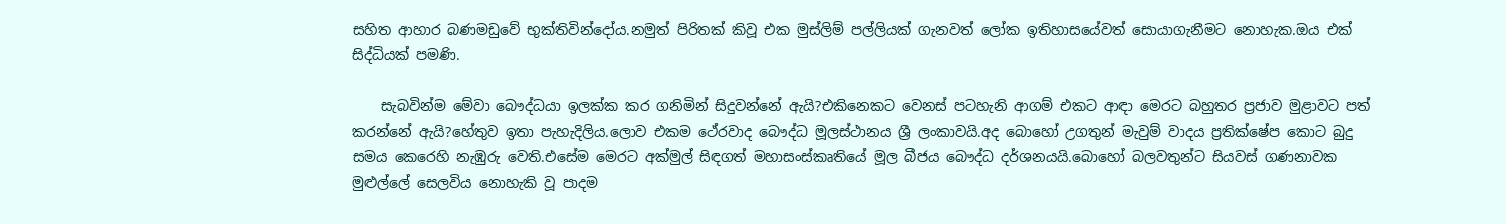සහිත ආහාර බණමඩුවේ භුක්තිවින්දෝය.නමුත් පිරිතක් කිවූ එක මුස්ලිම් පල්ලියක් ගැනවත් ලෝක ඉතිහාසයේවත් සොයාගැනීමට නොහැක.ඔය එක් සිද්ධියක් පමණි.

    සැබවින්ම මේවා බෞද්ධයා ඉලක්ක කර ගනිමින් සිදුවන්නේ ඇයි?එකිනෙකට වෙනස් පටහැනි ආගම් එකට ආඳා මෙරට බහුතර ප්‍රජාව මුළාවට පත් කරන්නේ ඇයි?හේතුව ඉතා පැහැදිලිය.ලොව එකම ථේරවාද බෞද්ධ මූලස්ථානය ශ්‍රී ලංකාවයි.අද බොහෝ උගතුන් මැවුම් වාදය ප්‍රතික්ෂේප කොට බුදු සමය කෙරෙහි නැඹුරු වෙති.එසේම මෙරට අක්මුල් සිඳගත් මහාසංස්කෘතියේ මූල බීජය බෞද්ධ දර්ශනයයි.බොහෝ බලවතුන්ට සියවස් ගණනාවක මුළුල්ලේ සෙලවිය නොහැකි වූ පාදම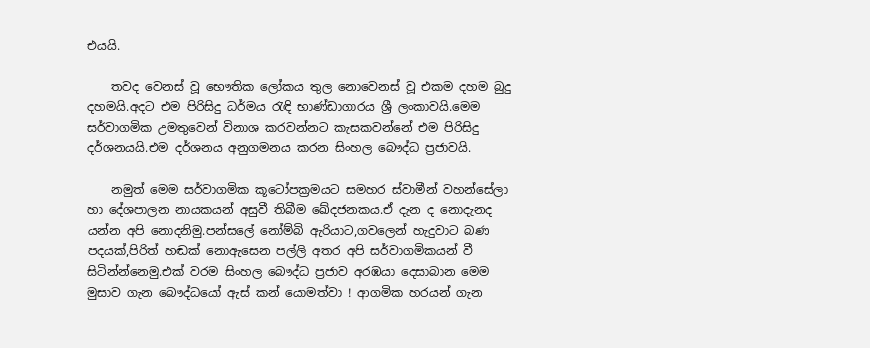එයයි.

    තවද වෙනස් වූ භෞතික ලෝකය තුල නොවෙනස් වූ එකම දහම බුදු දහමයි.අදට එම පිරිසිදු ධර්මය රැඳි භාණ්ඩාගාරය ශ්‍රී ලංකාවයි.මෙම සර්වාගමික උමතුවෙන් විනාශ කරවන්නට කැසකවන්නේ එම පිරිසිදු දර්ශනයයි.එම දර්ශනය අනුගමනය කරන සිංහල බෞද්ධ ප්‍රජාවයි.

    නමුත් මෙම සර්වාගමික කූටෝපක්‍රමයට සමහර ස්වාමීන් වහන්සේලා හා දේශපාලන නායකයන් අසුවී තිබීම ඛේදජනකය.ඒ දැන ද නොදැනද යන්න අපි නොදනිමු.පන්සලේ නෝම්බි ඇරියාට,ගවලෙන් හැදුවාට බණ පදයක්,පිරිත් හඬක් නොඇසෙන පල්ලි අතර අපි සර්වාගමිකයන් වී සිටින්න්නෙමු.එක් වරම සිංහල බෞද්ධ ප්‍රජාව අරඹයා දෙසාබාන මෙම මුසාව ගැන බෞද්ධයෝ ඇස් කන් යොමත්වා ! ආගමික හරයන් ගැන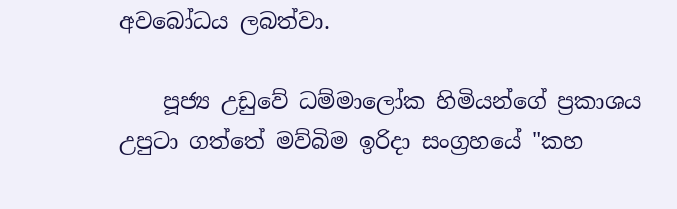අවබෝධය ලබත්වා.

    පූජ්‍ය උඩුවේ ධම්මාලෝක හිමියන්ගේ ප්‍රකාශය උපුටා ගත්තේ මව්බිම ඉරිදා සංග්‍රහයේ "කහ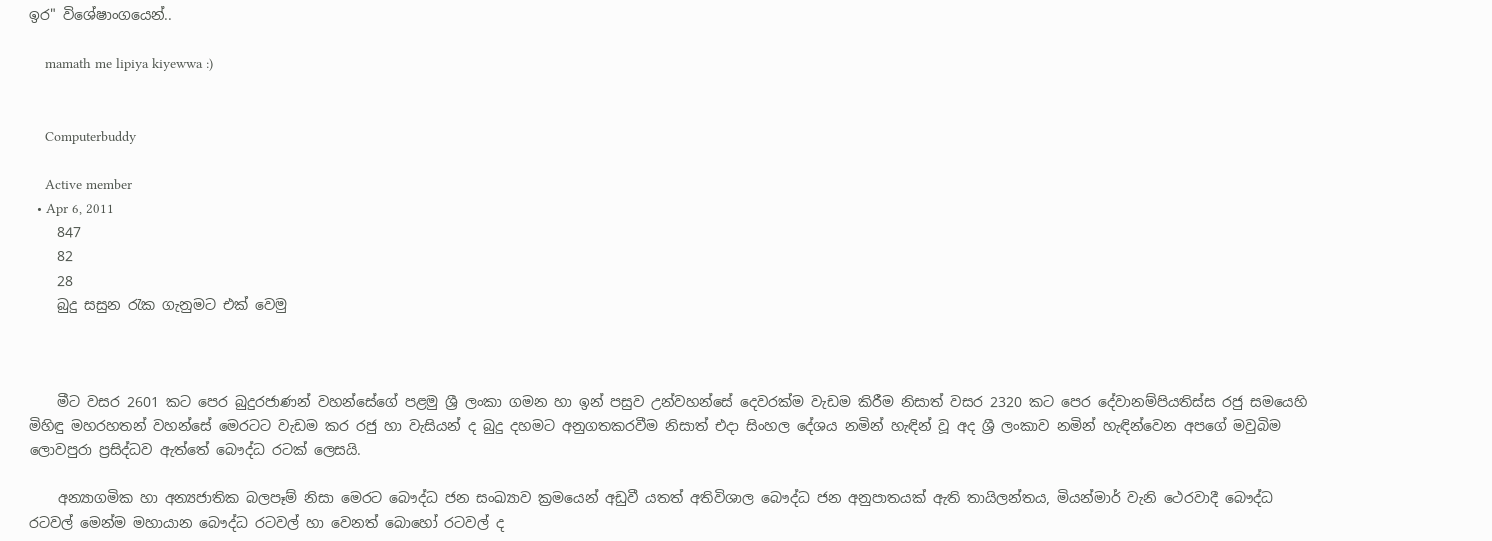ඉර" විශේෂාංගයෙන්..

    mamath me lipiya kiyewwa :)


    Computerbuddy

    Active member
  • Apr 6, 2011
    847
    82
    28
    බුදු සසුන ‍රැක ගැනුමට එක් වෙමු



    මීට වසර 2601 කට පෙර බුදුරජාණන් වහන්සේගේ පළමු ශ්‍රී ලංකා ගමන හා ඉන් පසුව උන්වහන්සේ දෙවරක්‌ම වැඩම කිරීම නිසාත් වසර 2320 කට පෙර දේවානම්පියතිස්‌ස රජු සමයෙහි මිහිඳු මහරහතන් වහන්සේ මෙරටට වැඩම කර රජු හා වැසියන් ද බුදු දහමට අනුගතකරවීම නිසාත් එදා සිංහල දේශය නමින් හැඳින් වූ අද ශ්‍රී ලංකාව නමින් හැඳින්වෙන අපගේ මවුබිම ලොවපුරා ප්‍රසිද්ධව ඇත්තේ බෞද්ධ රටක්‌ ලෙසයි.

    අන්‍යාගමික හා අන්‍යජාතික බලපෑම් නිසා මෙරට බෞද්ධ ජන සංඛ්‍යාව ක්‍රමයෙන් අඩුවී යතත් අතිවිශාල බෞද්ධ ජන අනුපාතයක්‌ ඇති තායිලන්තය, මියන්මාර් වැනි ථෙරවාදී බෞද්ධ රටවල් මෙන්ම මහායාන බෞද්ධ රටවල් හා වෙනත් බොහෝ රටවල් ද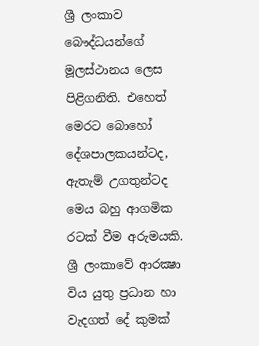ශ්‍රී ලංකාව බෞද්ධයන්ගේ මූලස්‌ථානය ලෙස පිළිගනිති. එහෙත් මෙරට බොහෝ දේශපාලකයන්ටද, ඇතැම් උගතුන්ටද මෙය බහු ආගමික රටක්‌ වීම අරුමයකි. ශ්‍රී ලංකාවේ ආරක්‍ෂා විය යුතු ප්‍රධාන හා වැදගත් දේ කුමක්‌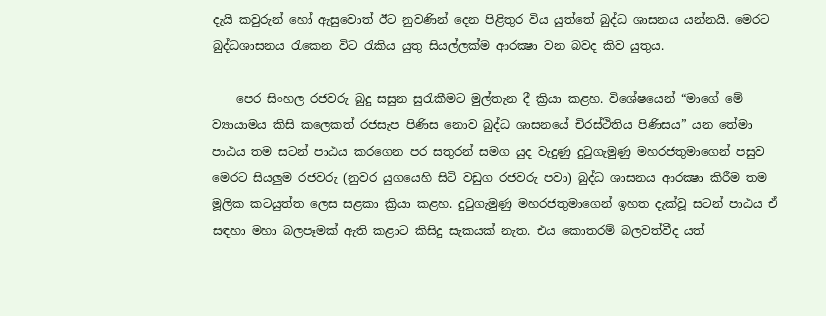දැයි කවුරුන් හෝ ඇසුවොත් ඊට නුවණින් දෙන පිළිතුර විය යුත්තේ බුද්ධ ශාසනය යන්නයි. මෙරට බුද්ධශාසනය රැකෙන විට රැකිය යුතු සියල්ලක්‌ම ආරක්‍ෂා වන බවද කිව යුතුය.

    පෙර සිංහල රජවරු බුදු සසුන සුරැකීමට මුල්තැන දී ක්‍රියා කළහ. විශේෂයෙන් “මාගේ මේ ව්‍යායාමය කිසි කලෙකත් රජසැප පිණිස නොව බුද්ධ ශාසනයේ චිරස්‌ථිතිය පිණිසය” යන තේමා පාඨය තම සටන් පාඨය කරගෙන පර සතුරන් සමග යුද වැදුණු දුටුගැමුණු මහරජතුමාගෙන් පසුව මෙරට සියලුම රජවරු (නුවර යුගයෙහි සිටි වඩුග රජවරු පවා) බුද්ධ ශාසනය ආරක්‍ෂා කිරීම තම මූලික කටයුත්ත ලෙස සළකා ක්‍රියා කළහ. දුටුගැමුණු මහරජතුමාගෙන් ඉහත දැක්‌වූ සටන් පාඨය ඒ සඳහා මහා බලපෑමක්‌ ඇති කළාට කිසිදු සැකයක්‌ නැත. එය කොතරම් බලවත්වීද යත්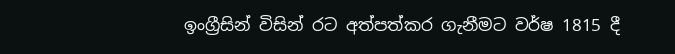ඉංග්‍රීසින් විසින් රට අත්පත්කර ගැනීමට වර්ෂ 1815 දී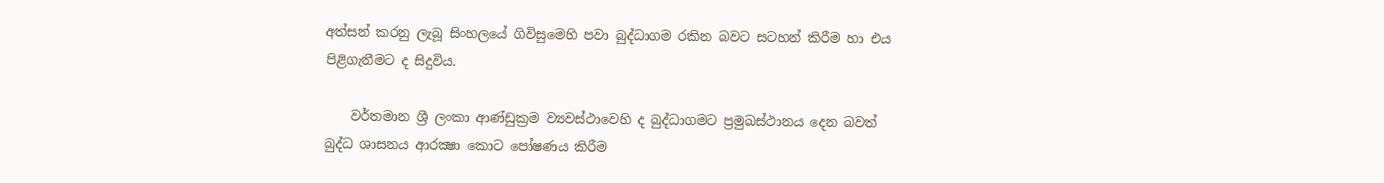අත්සන් කරනු ලැබූ සිංහලයේ ගිවිසුමෙහි පවා බුද්ධාගම රකින බවට සටහන් කිරීම හා එය පිළිගැනීමට ද සිදුවිය.

    වර්තමාන ශ්‍රී ලංකා ආණ්‌ඩුක්‍රම ව්‍යවස්‌ථාවෙහි ද බුද්ධාගමට ප්‍රමුඛස්‌ථානය දෙන බවත් බුද්ධ ශාසනය ආරක්‍ෂා කොට පෝෂණය කිරීම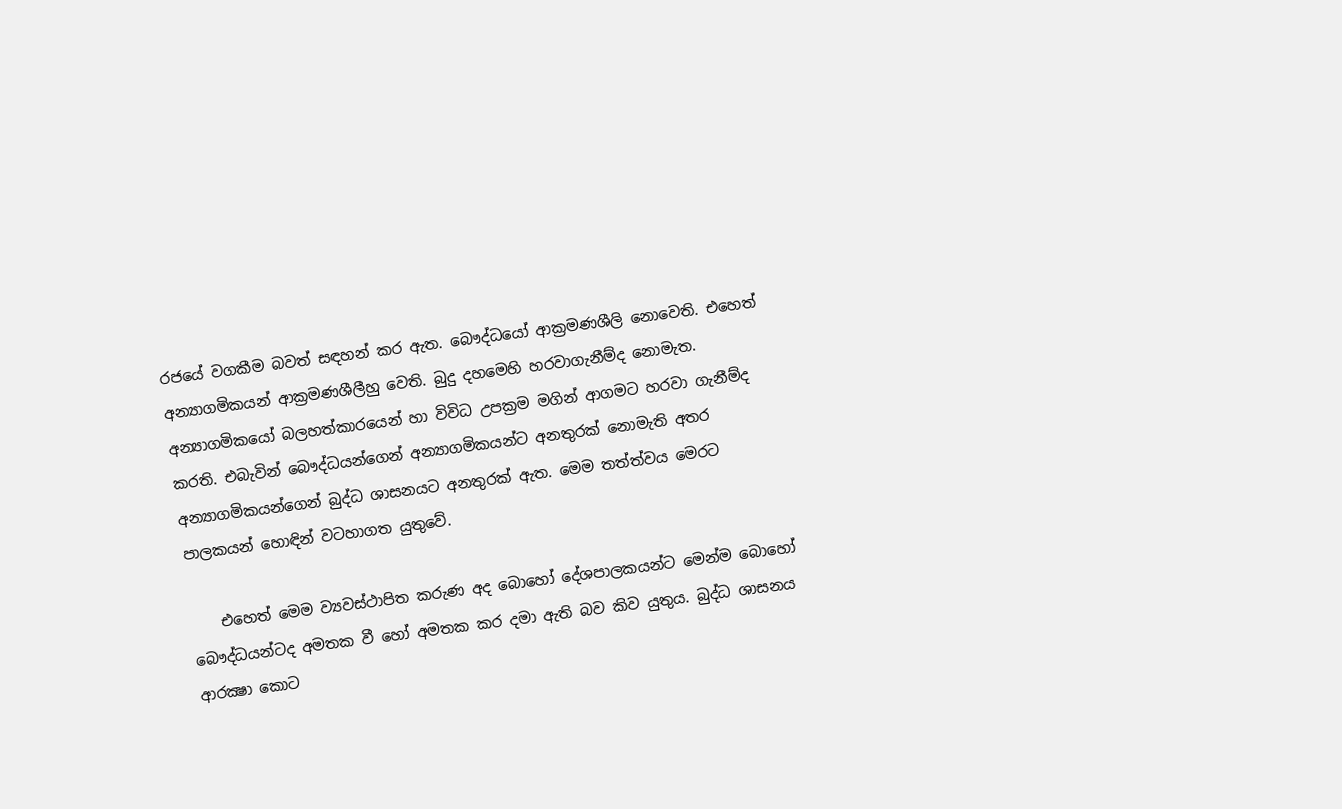රජයේ වගකීම බවත් සඳහන් කර ඇත. බෞද්ධයෝ ආක්‍රමණශීලි නොවෙති. එහෙත් අන්‍යාගමිකයන් ආක්‍රමණශීලීහු වෙති. බුදු දහමෙහි හරවාගැනීම්ද නොමැත. අන්‍යාගමිකයෝ බලහත්කාරයෙන් හා විවිධ උපක්‍රම මගින් ආගමට හරවා ගැනීම්ද කරති. එබැවින් බෞද්ධයන්ගෙන් අන්‍යාගමිකයන්ට අනතුරක්‌ නොමැති අතර අන්‍යාගමිකයන්ගෙන් බුද්ධ ශාසනයට අනතුරක්‌ ඇත. මෙම තත්ත්වය මෙරට පාලකයන් හොඳින් වටහාගත යුතුවේ.

    එහෙත් මෙම ව්‍යවස්‌ථාපිත කරුණ අද බොහෝ දේශපාලකයන්ට මෙන්ම බොහෝ බෞද්ධයන්ටද අමතක වී හෝ අමතක කර දමා ඇති බව කිව යුතුය. බුද්ධ ශාසනය ආරක්‍ෂා කොට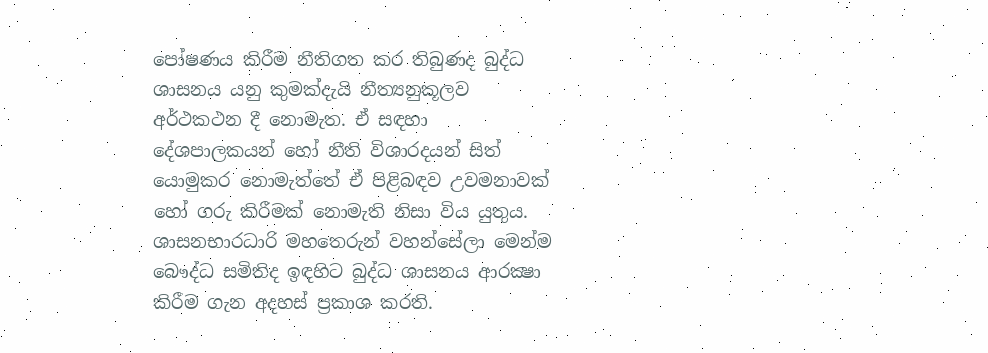පෝෂණය කිරීම නීතිගත කර තිබුණද බුද්ධ ශාසනය යනු කුමක්‌දැයි නීත්‍යනුකූලව අර්ථකථන දී නොමැත. ඒ සඳහා දේශපාලකයන් හෝ නීති විශාරදයන් සිත් යොමුකර නොමැත්තේ ඒ පිළිබඳව උවමනාවක්‌ හෝ ගරු කිරීමක්‌ නොමැති නිසා විය යුතුය. ශාසනභාරධාරි මහතෙරුන් වහන්සේලා මෙන්ම බෞද්ධ සමිතිද ඉඳහිට බුද්ධ ශාසනය ආරක්‍ෂා කිරීම ගැන අදහස්‌ ප්‍රකාශ කරති.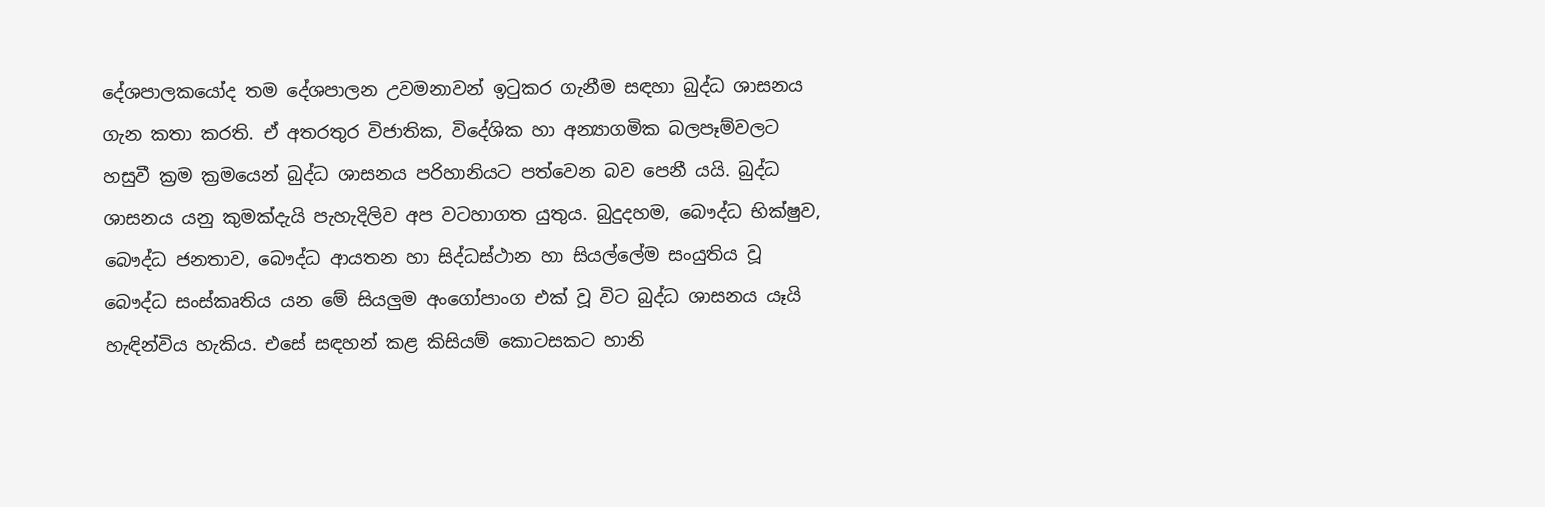දේශපාලකයෝද තම දේශපාලන උවමනාවන් ඉටුකර ගැනීම සඳහා බුද්ධ ශාසනය ගැන කතා කරති. ඒ අතරතුර විජාතික, විදේශික හා අන්‍යාගමික බලපෑම්වලට හසුවී ක්‍රම ක්‍රමයෙන් බුද්ධ ශාසනය පරිහානියට පත්වෙන බව පෙනී යයි. බුද්ධ ශාසනය යනු කුමක්‌දැයි පැහැදිලිව අප වටහාගත යුතුය. බුදුදහම, බෞද්ධ භික්‌ෂුව, බෞද්ධ ජනතාව, බෞද්ධ ආයතන හා සිද්ධස්‌ථාන හා සියල්ලේම සංයුතිය වූ බෞද්ධ සංස්‌කෘතිය යන මේ සියලුම අංගෝපාංග එක්‌ වූ විට බුද්ධ ශාසනය යෑයි හැඳින්විය හැකිය. එසේ සඳහන් කළ කිසියම් කොටසකට හානි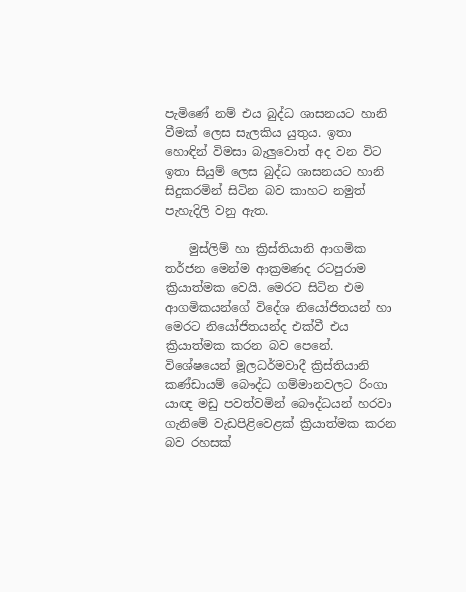පැමිණේ නම් එය බුද්ධ ශාසනයට හානි වීමක්‌ ලෙස සැලකිය යුතුය. ඉතා හොඳින් විමසා බැලුවොත් අද වන විට ඉතා සියුම් ලෙස බුද්ධ ශාසනයට හානි සිදුකරමින් සිටින බව කාහට නමුත් පැහැදිලි වනු ඇත.

    මුස්‌ලිම් හා ක්‍රිස්‌තියානි ආගමික තර්ජන මෙන්ම ආක්‍රමණද රටපුරාම ක්‍රියාත්මක වෙයි. මෙරට සිටින එම ආගමිකයන්ගේ විදේශ නියෝජිතයන් හා මෙරට නියෝජිතයන්ද එක්‌වී එය ක්‍රියාත්මක කරන බව පෙනේ. විශේෂයෙන් මූලධර්මවාදී ක්‍රිස්‌තියානි කණ්‌ඩායම් බෞද්ධ ගම්මානවලට රිංගා යාඥ මඩු පවත්වමින් බෞද්ධයන් හරවා ගැනිමේ වැඩපිළිවෙළක්‌ ක්‍රියාත්මක කරන බව රහසක්‌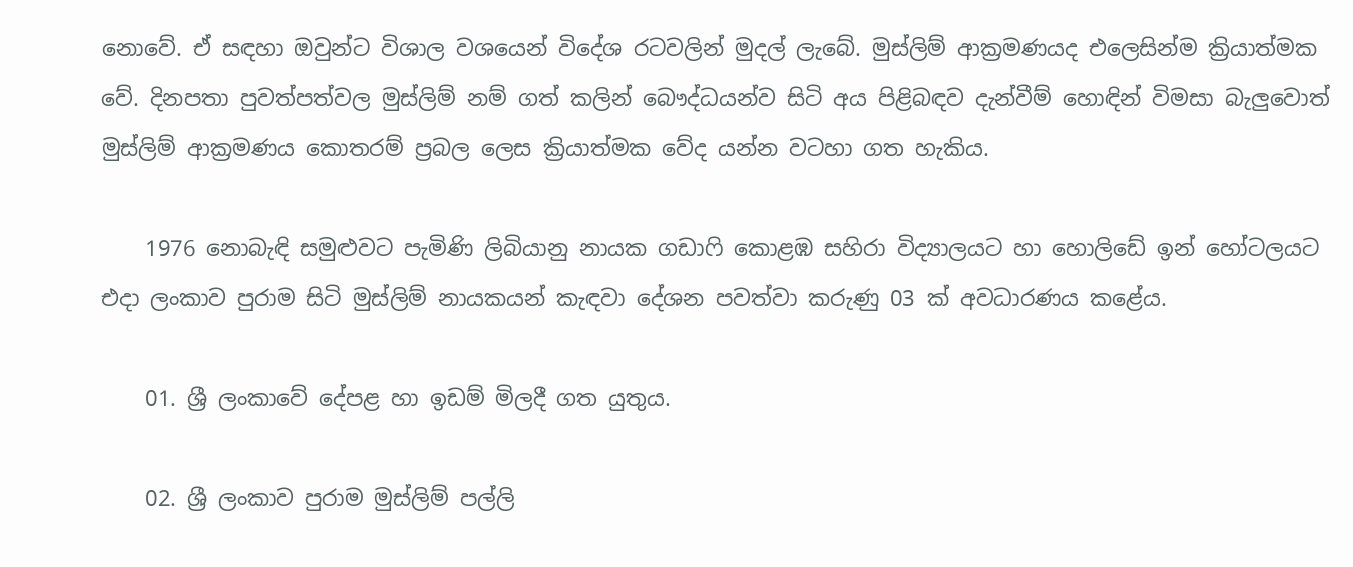නොවේ. ඒ සඳහා ඔවුන්ට විශාල වශයෙන් විදේශ රටවලින් මුදල් ලැබේ. මුස්‌ලිම් ආක්‍රමණයද එලෙසින්ම ක්‍රියාත්මක වේ. දිනපතා පුවත්පත්වල මුස්‌ලිම් නම් ගත් කලින් බෞද්ධයන්ව සිටි අය පිළිබඳව දැන්වීම් හොඳින් විමසා බැලුවොත් මුස්‌ලිම් ආක්‍රමණය කොතරම් ප්‍රබල ලෙස ක්‍රියාත්මක වේද යන්න වටහා ගත හැකිය.

    1976 නොබැඳි සමුළුවට පැමිණි ලිබියානු නායක ගඩාෆි කොළඹ සහිරා විද්‍යාලයට හා හොලිඩේ ඉන් හෝටලයට එදා ලංකාව පුරාම සිටි මුස්‌ලිම් නායකයන් කැඳවා දේශන පවත්වා කරුණු 03 ක්‌ අවධාරණය කළේය.

    01. ශ්‍රී ලංකාවේ දේපළ හා ඉඩම් මිලදී ගත යුතුය.

    02. ශ්‍රී ලංකාව පුරාම මුස්‌ලිම් පල්ලි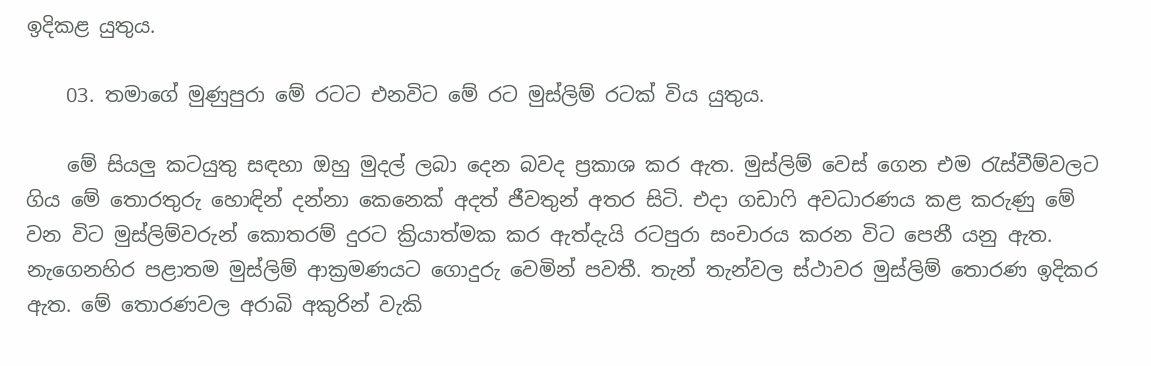ඉදිකළ යුතුය.

    03. තමාගේ මුණුපුරා මේ රටට එනවිට මේ රට මුස්‌ලිම් රටක්‌ විය යුතුය.

    මේ සියලු කටයුතු සඳහා ඔහු මුදල් ලබා දෙන බවද ප්‍රකාශ කර ඇත. මුස්‌ලිම් වෙස්‌ ගෙන එම රැස්‌වීම්වලට ගිය මේ තොරතුරු හොඳින් දන්නා කෙනෙක්‌ අදත් ජීවතුන් අතර සිටි. එදා ගඩාෆි අවධාරණය කළ කරුණු මේ වන විට මුස්‌ලිම්වරුන් කොතරම් දුරට ක්‍රියාත්මක කර ඇත්දැයි රටපුරා සංචාරය කරන විට පෙනී යනු ඇත. නැගෙනහිර පළාතම මුස්‌ලිම් ආක්‍රමණයට ගොදුරු වෙමින් පවතී. තැන් තැන්වල ස්‌ථාවර මුස්‌ලිම් තොරණ ඉදිකර ඇත. මේ තොරණවල අරාබි අකුරින් වැකි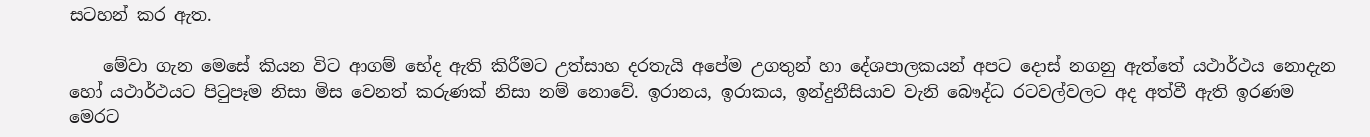සටහන් කර ඇත.

    මේවා ගැන මෙසේ කියන විට ආගම් භේද ඇති කිරීමට උත්සාහ දරතැයි අපේම උගතුන් හා දේශපාලකයන් අපට දොස්‌ නගනු ඇත්තේ යථාර්ථය නොදැන හෝ යථාර්ථයට පිටුපෑම නිසා මිස වෙනත් කරුණක්‌ නිසා නම් නොවේ. ඉරානය, ඉරාකය, ඉන්දුනීසියාව වැනි බෞද්ධ රටවල්වලට අද අත්වී ඇති ඉරණම මෙරට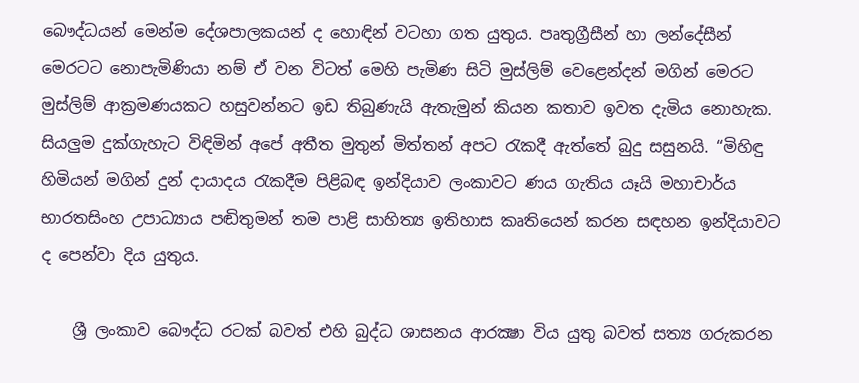බෞද්ධයන් මෙන්ම දේශපාලකයන් ද හොඳින් වටහා ගත යුතුය. පෘතුග්‍රීසීන් හා ලන්දේසීන් මෙරටට නොපැමිණියා නම් ඒ වන විටත් මෙහි පැමිණ සිටි මුස්‌ලිම් වෙළෙන්දන් මගින් මෙරට මුස්‌ලිම් ආක්‍රමණයකට හසුවන්නට ඉඩ තිබුණැයි ඇතැමුන් කියන කතාව ඉවත දැමිය නොහැක. සියලුම දුක්‌ගැහැට විඳිමින් අපේ අතීත මුතුන් මිත්තන් අපට රැකදී ඇත්තේ බුදු සසුනයි. “මිහිඳු හිමියන් මගින් දුන් දායාදය රැකදීම පිළිබඳ ඉන්දියාව ලංකාවට ණය ගැතිය යෑයි මහාචාර්ය භාරතසිංහ උපාධ්‍යාය පඬිතුමන් තම පාළි සාහිත්‍ය ඉතිහාස කෘතියෙන් කරන සඳහන ඉන්දියාවට ද පෙන්වා දිය යුතුය.

    ශ්‍රී ලංකාව බෞද්ධ රටක්‌ බවත් එහි බුද්ධ ශාසනය ආරක්‍ෂා විය යුතු බවත් සත්‍ය ගරුකරන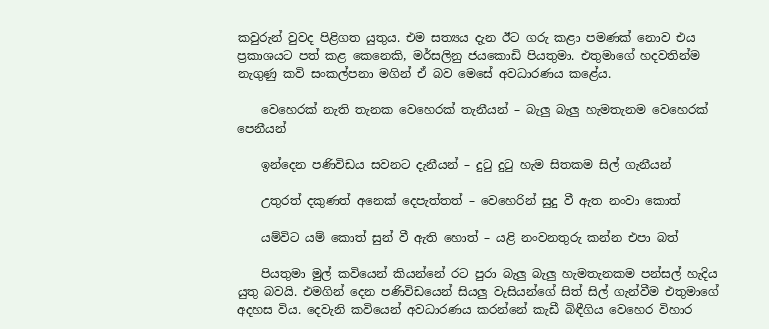කවුරුන් වුවද පිළිගත යුතුය. එම සත්‍යය දැන ඊට ගරු කළා පමණක්‌ නොව එය ප්‍රකාශයට පත් කළ කෙනෙකි, මර්සලිනු ජයකොඩි පියතුමා. එතුමාගේ හදවතින්ම නැගුණු කවි සංකල්පනා මගින් ඒ බව මෙසේ අවධාරණය කළේය.

    වෙහෙරක්‌ නැති තැනක වෙහෙරක්‌ තැනීයන් – බැලු බැලු හැමතැනම වෙහෙරක්‌ පෙනීයන්

    ඉන්දෙන පණිවිඩය සවනට දැනීයන් – දුටු දුටු හැම සිතකම සිල් ගැනීයන්

    උතුරත් දකුණත් අනෙක්‌ දෙපැත්තත් – වෙහෙරින් සුදු වී ඇත නංවා කොත්

    යම්විට යම් කොත් සුන් වී ඇති හොත් – යළි නංවනතුරු කන්න එපා බත්

    පියතුමා මුල් කවියෙන් කියන්නේ රට පුරා බැලු බැලු හැමතැනකම පන්සල් හැදිය යුතු බවයි. එමගින් දෙන පණිවිඩයෙන් සියලු වැසියන්ගේ සිත් සිල් ගැන්වීම එතුමාගේ අදහස විය. දෙවැනි කවියෙන් අවධාරණය කරන්නේ කැඩී බිඳීගිය වෙහෙර විහාර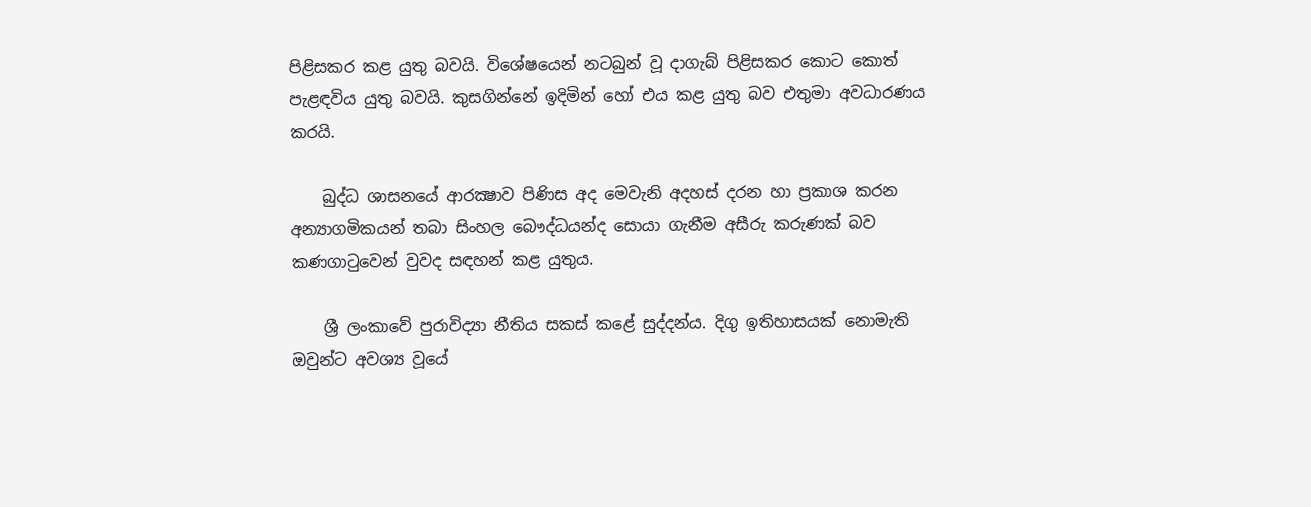පිළිසකර කළ යුතු බවයි. විශේෂයෙන් නටබුන් වූ දාගැබ් පිළිසකර කොට කොත් පැළඳවිය යුතු බවයි. කුසගින්නේ ඉදිමින් හෝ එය කළ යුතු බව එතුමා අවධාරණය කරයි.

    බුද්ධ ශාසනයේ ආරක්‍ෂාව පිණිස අද මෙවැනි අදහස්‌ දරන හා ප්‍රකාශ කරන අන්‍යාගමිකයන් තබා සිංහල බෞද්ධයන්ද සොයා ගැනීම අසීරු කරුණක්‌ බව කණගාටුවෙන් වුවද සඳහන් කළ යුතුය.

    ශ්‍රී ලංකාවේ පුරාවිද්‍යා නීතිය සකස්‌ කළේ සුද්දන්ය. දිගු ඉතිහාසයක්‌ නොමැති ඔවුන්ට අවශ්‍ය වූයේ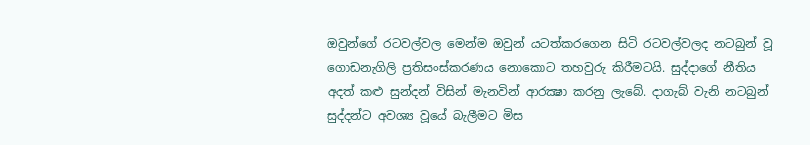ඔවුන්ගේ රටවල්වල මෙන්ම ඔවුන් යටත්කරගෙන සිටි රටවල්වලද නටබුන් වූ ගොඩනැගිලි ප්‍රතිසංස්‌කරණය නොකොට තහවුරු කිරීමටයි. සුද්දාගේ නීතිය අදත් කළු සුන්දන් විසින් මැනවින් ආරක්‍ෂා කරනු ලැබේ. දාගැබ් වැනි නටබුන් සුද්දන්ට අවශ්‍ය වූයේ බැලීමට මිස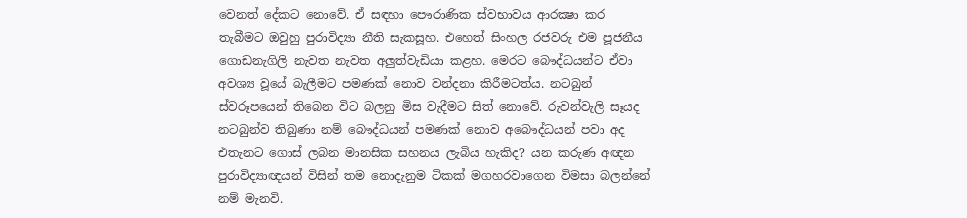වෙනත් දේකට නොවේ. ඒ සඳහා පෞරාණික ස්‌වභාවය ආරක්‍ෂා කර තැබීමට ඔවුහු පුරාවිද්‍යා නීති සැකසූහ. එහෙත් සිංහල රජවරු එම පූජනීය ගොඩනැගිලි නැවත නැවත අලුත්වැඩියා කළහ. මෙරට බෞද්ධයන්ට ඒවා අවශ්‍ය වූයේ බැලීමට පමණක්‌ නොව වන්දනා කිරීමටත්ය. නටබුන් ස්‌වරූපයෙන් තිබෙන විට බලනු මිස වැදීමට සිත් නොවේ. රුවන්වැලි සෑයද නටබුන්ව තිබුණා නම් බෞද්ධයන් පමණක්‌ නොව අබෞද්ධයන් පවා අද එතැනට ගොස්‌ ලබන මානසික සහනය ලැබිය හැකිද? යන කරුණ අඥන පුරාවිද්‍යාඥයන් විසින් තම නොදැනුම ටිකක්‌ මගහරවාගෙන විමසා බලන්නේ නම් මැනවි.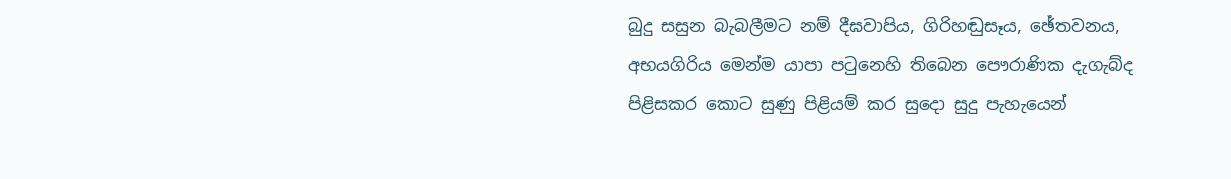බුදු සසුන බැබලීමට නම් දීඝවාපිය, ගිරිහඬුසෑය, ඡේතවනය, අභයගිරිය මෙන්ම යාපා පටුනෙහි තිබෙන පෞරාණික දැගැබ්ද පිළිසකර කොට සුණු පිළියම් කර සුදො සුදු පැහැයෙන්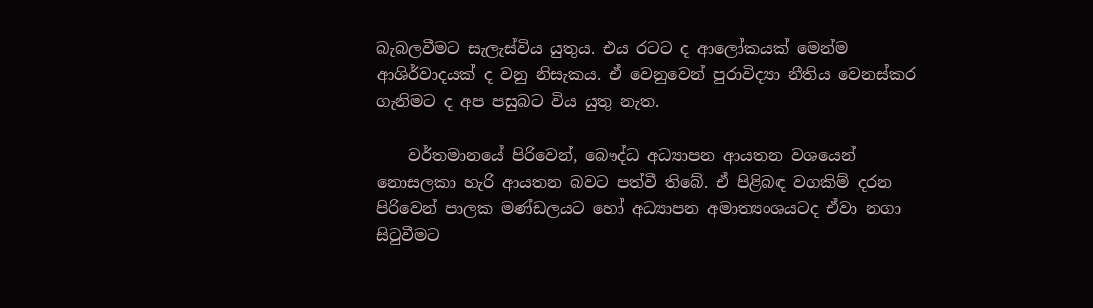බැබලවීමට සැලැස්‌විය යුතුය. එය රටට ද ආලෝකයක්‌ මෙන්ම ආශිර්වාදයක්‌ ද වනු නිසැකය. ඒ වෙනුවෙන් පුරාවිද්‍යා නීතිය වෙනස්‌කර ගැනිමට ද අප පසුබට විය යුතු නැත.

    වර්තමානයේ පිරිවෙන්, බෞද්ධ අධ්‍යාපන ආයතන වශයෙන් නොසලකා හැරි ආයතන බවට පත්වී තිබේ. ඒ පිළිබඳ වගකිම් දරන පිරිවෙන් පාලක මණ්‌ඩලයට හෝ අධ්‍යාපන අමාත්‍යංශයටද ඒවා නගා සිටුවීමට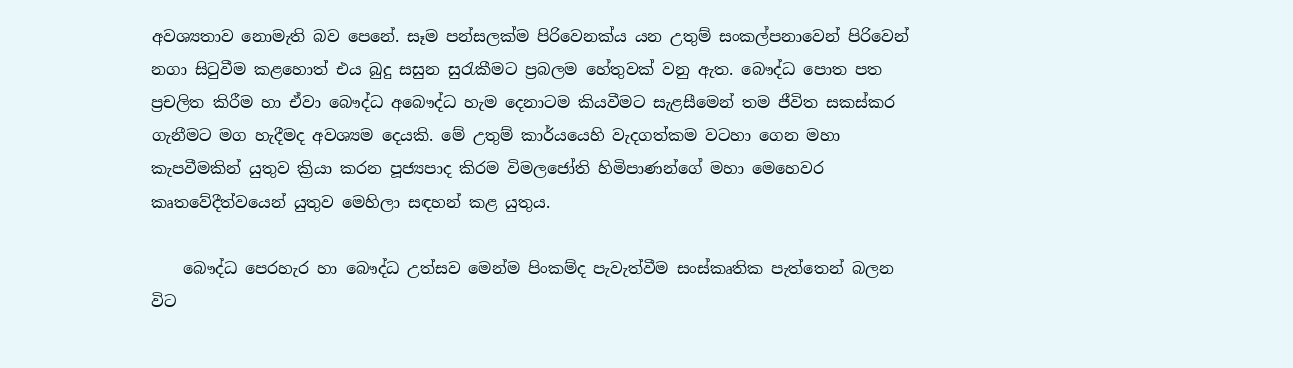අවශ්‍යතාව නොමැති බව පෙනේ. සෑම පන්සලක්‌ම පිරිවෙනක්‌ය යන උතුම් සංකල්පනාවෙන් පිරිවෙන් නගා සිටුවීම කළහොත් එය බුදු සසුන සුරැකීමට ප්‍රබලම හේතුවක්‌ වනු ඇත. බෞද්ධ පොත පත ප්‍රචලිත කිරීම හා ඒවා බෞද්ධ අබෞද්ධ හැම දෙනාටම කියවීමට සැළසීමෙන් තම ජීවිත සකස්‌කර ගැනීමට මග හැදීමද අවශ්‍යම දෙයකි. මේ උතුම් කාර්යයෙහි වැදගත්කම වටහා ගෙන මහා කැපවීමකින් යුතුව ක්‍රියා කරන පූජ්‍යපාද කිරම විමලජෝති හිමිපාණන්ගේ මහා මෙහෙවර කෘතවේදීත්වයෙන් යුතුව මෙහිලා සඳහන් කළ යුතුය.

    බෞද්ධ පෙරහැර හා බෞද්ධ උත්සව මෙන්ම පිංකම්ද පැවැත්වීම සංස්‌කෘතික පැත්තෙන් බලන විට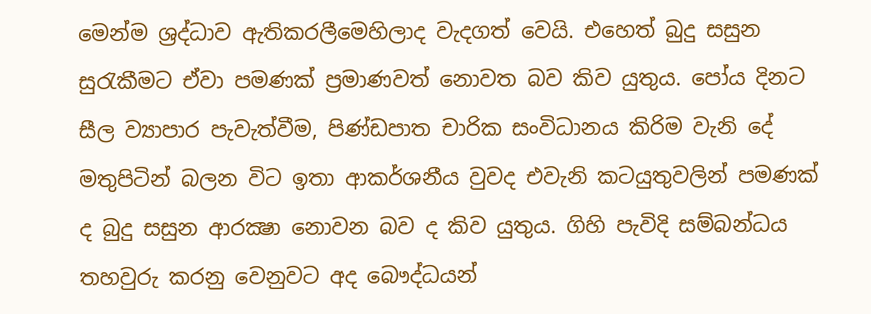මෙන්ම ශ්‍රද්ධාව ඇතිකරලීමෙහිලාද වැදගත් වෙයි. එහෙත් බුදු සසුන සුරැකීමට ඒවා පමණක්‌ ප්‍රමාණවත් නොවත බව කිව යුතුය. පෝය දිනට සීල ව්‍යාපාර පැවැත්වීම, පිණ්‌ඩපාත චාරික සංවිධානය කිරිම වැනි දේ මතුපිටින් බලන විට ඉතා ආකර්ශනීය වුවද එවැනි කටයුතුවලින් පමණක්‌ ද බුදු සසුන ආරක්‍ෂා නොවන බව ද කිව යුතුය. ගිහි පැවිදි සම්බන්ධය තහවුරු කරනු වෙනුවට අද බෞද්ධයන්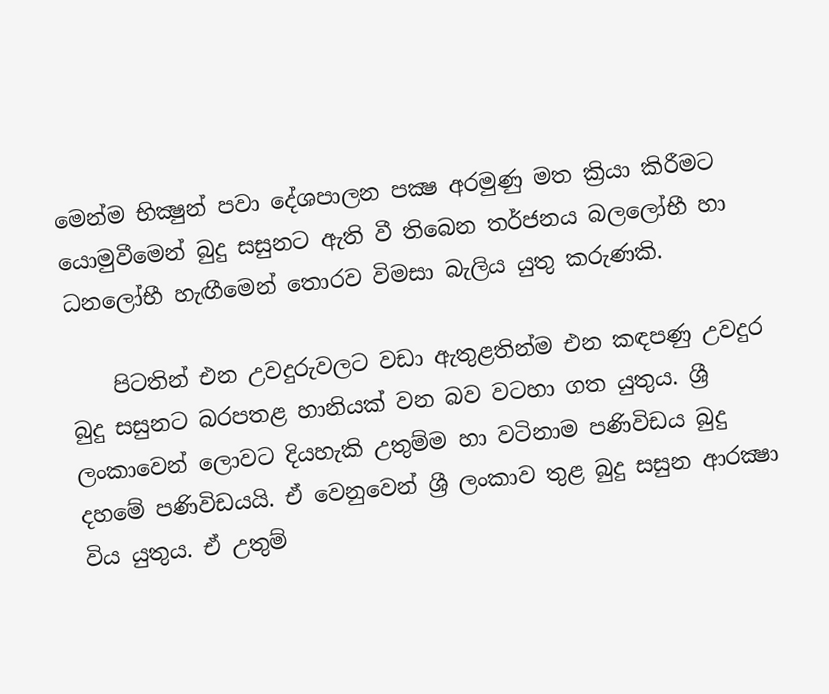මෙන්ම භික්‍ෂුන් පවා දේශපාලන පක්‍ෂ අරමුණු මත ක්‍රියා කිරීමට යොමුවීමෙන් බුදු සසුනට ඇති වී තිබෙන තර්ජනය බලලෝභී හා ධනලෝභී හැඟීමෙන් තොරව විමසා බැලිය යුතු කරුණකි.

    පිටතින් එන උවදුරුවලට වඩා ඇතුළතින්ම එන කඳපණු උවදුර බුදු සසුනට බරපතළ හානියක්‌ වන බව වටහා ගත යුතුය. ශ්‍රී ලංකාවෙන් ලොවට දියහැකි උතුම්ම හා වටිනාම පණිවිඩය බුදු දහමේ පණිවිඩයයි. ඒ වෙනුවෙන් ශ්‍රී ලංකාව තුළ බුදු සසුන ආරක්‍ෂා විය යුතුය. ඒ උතුම්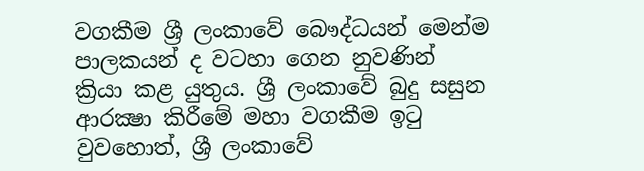වගකීම ශ්‍රී ලංකාවේ බෞද්ධයන් මෙන්ම පාලකයන් ද වටහා ගෙන නුවණින් ක්‍රියා කළ යුතුය. ශ්‍රී ලංකාවේ බුදු සසුන ආරක්‍ෂා කිරීමේ මහා වගකීම ඉටු වුවහොත්, ශ්‍රී ලංකාවේ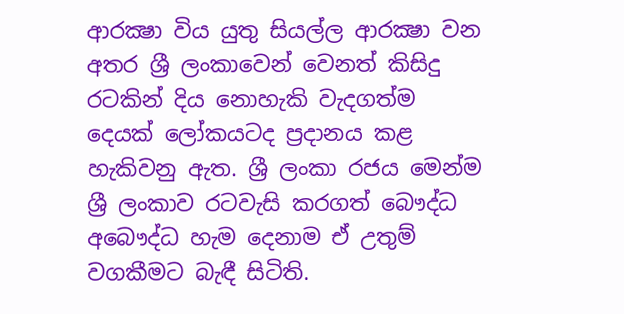ආරක්‍ෂා විය යුතු සියල්ල ආරක්‍ෂා වන අතර ශ්‍රී ලංකාවෙන් වෙනත් කිසිදු රටකින් දිය නොහැකි වැදගත්ම දෙයක්‌ ලෝකයටද ප්‍රදානය කළ හැකිවනු ඇත. ශ්‍රී ලංකා රජය මෙන්ම ශ්‍රී ලංකාව රටවැසි කරගත් බෞද්ධ අබෞද්ධ හැම දෙනාම ඒ උතුම් වගකීමට බැඳී සිටිති.